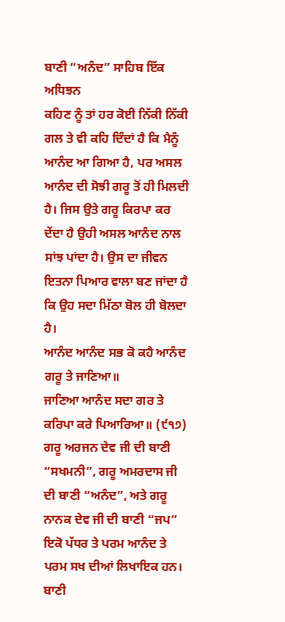ਬਾਣੀ “ਅਨੰਦ” ਸਾਹਿਬ ਇੱਕ ਅਧਿਝਨ
ਕਹਿਣ ਨੂੰ ਤਾਂ ਹਰ ਕੋਈ ਨਿੱਕੀ ਨਿੱਕੀ ਗਲ ਤੇ ਵੀ ਕਹਿ ਦਿੰਦਾਂ ਹੈ ਕਿ ਮੈਨੂੰ ਆਨੰਦ ਆ ਗਿਆ ਹੈ, ਪਰ ਅਸਲ ਆਨੰਦ ਦੀ ਸੋਝੀ ਗਰੂ ਤੋਂ ਹੀ ਮਿਲਦੀ ਹੈ। ਜਿਸ ਉਤੇ ਗਰੂ ਕਿਰਪਾ ਕਰ ਦੇਂਦਾ ਹੈ ਉਹੀ ਅਸਲ ਆਨੰਦ ਨਾਲ ਸਾਂਝ ਪਾਂਦਾ ਹੈ। ਉਸ ਦਾ ਜੀਵਨ ਇਤਨਾ ਪਿਆਰ ਵਾਲਾ ਬਣ ਜਾਂਦਾ ਹੈ ਕਿ ਉਹ ਸਦਾ ਮਿੱਠਾ ਬੋਲ ਹੀ ਬੋਲਦਾ ਹੈ।
ਆਨੰਦ ਆਨੰਦ ਸਭ ਕੋ ਕਹੈ ਆਨੰਦ ਗਰੂ ਤੇ ਜਾਣਿਆ॥
ਜਾਣਿਆ ਆਨੰਦ ਸਦਾ ਗਰ ਤੇ ਕਰਿਪਾ ਕਰੇ ਪਿਆਰਿਆ॥ (੯੧੭)
ਗਰੂ ਅਰਜਨ ਦੇਵ ਜੀ ਦੀ ਬਾਣੀ “ਸਖਮਨੀ”, ਗਰੂ ਅਮਰਦਾਸ ਜੀ ਦੀ ਬਾਣੀ “ਅਨੰਦ”, ਅਤੇ ਗਰੂ ਨਾਨਕ ਦੇਵ ਜੀ ਦੀ ਬਾਣੀ “ਜਪ” ਇਕੋ ਪੱਧਰ ਤੇ ਪਰਮ ਆਨੰਦ ਤੇ ਪਰਮ ਸਖ ਦੀਆਂ ਲਿਖਾਇਕ ਹਨ। ਬਾਣੀ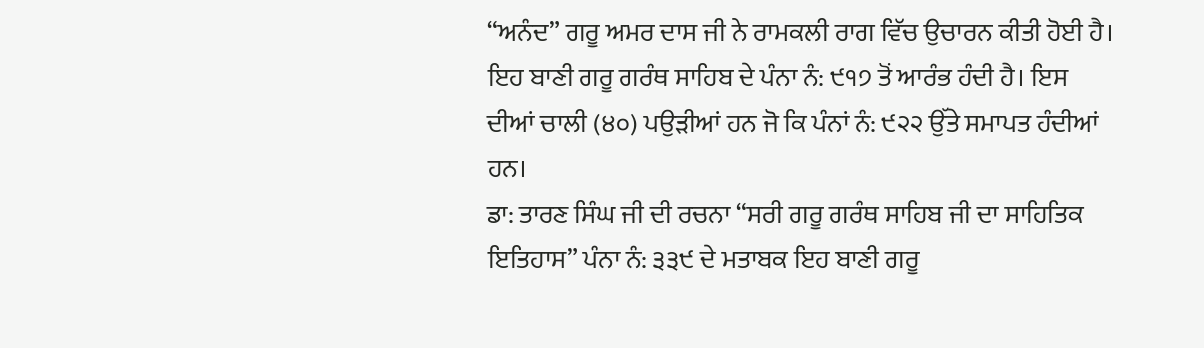“ਅਨੰਦ” ਗਰੂ ਅਮਰ ਦਾਸ ਜੀ ਨੇ ਰਾਮਕਲੀ ਰਾਗ ਵਿੱਚ ਉਚਾਰਨ ਕੀਤੀ ਹੋਈ ਹੈ। ਇਹ ਬਾਣੀ ਗਰੂ ਗਰੰਥ ਸਾਹਿਬ ਦੇ ਪੰਨਾ ਨੰ: ੯੧੭ ਤੋਂ ਆਰੰਭ ਹੰਦੀ ਹੈ। ਇਸ ਦੀਆਂ ਚਾਲੀ (੪੦) ਪਉੜੀਆਂ ਹਨ ਜੋ ਕਿ ਪੰਨਾਂ ਨੰ: ੯੨੨ ਉੱਤੇ ਸਮਾਪਤ ਹੰਦੀਆਂ ਹਨ।
ਡਾ: ਤਾਰਣ ਸਿੰਘ ਜੀ ਦੀ ਰਚਨਾ “ਸਰੀ ਗਰੂ ਗਰੰਥ ਸਾਹਿਬ ਜੀ ਦਾ ਸਾਹਿਤਿਕ ਇਤਿਹਾਸ” ਪੰਨਾ ਨੰ: ੩੩੯ ਦੇ ਮਤਾਬਕ ਇਹ ਬਾਣੀ ਗਰੂ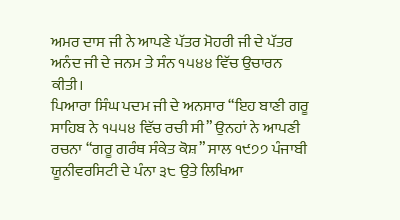ਅਮਰ ਦਾਸ ਜੀ ਨੇ ਆਪਣੇ ਪੱਤਰ ਮੋਹਰੀ ਜੀ ਦੇ ਪੱਤਰ ਅਨੰਦ ਜੀ ਦੇ ਜਨਮ ਤੇ ਸੰਨ ੧੫੪੪ ਵਿੱਚ ਉਚਾਰਨ ਕੀਤੀ।
ਪਿਆਰਾ ਸਿੰਘ ਪਦਮ ਜੀ ਦੇ ਅਨਸਾਰ “ਇਹ ਬਾਣੀ ਗਰੂ ਸਾਹਿਬ ਨੇ ੧੫੫੪ ਵਿੱਚ ਰਚੀ ਸੀ” ਉਨਹਾਂ ਨੇ ਆਪਣੀ ਰਚਨਾ “ਗਰੂ ਗਰੰਥ ਸੰਕੇਤ ਕੋਸ਼” ਸਾਲ ੧੯੭੭ ਪੰਜਾਬੀ ਯੂਨੀਵਰਸਿਟੀ ਦੇ ਪੰਨਾ ੩੮ ਉਤੇ ਲਿਖਿਆ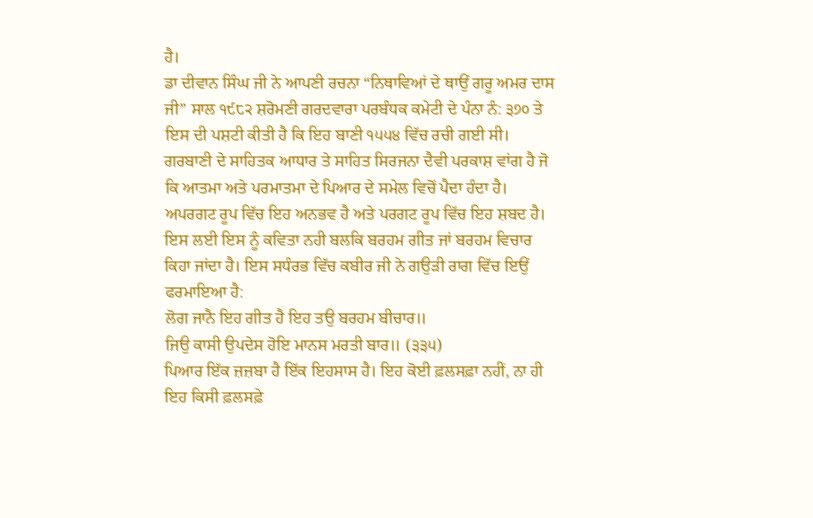ਹੈ।
ਡਾ ਦੀਵਾਨ ਸਿੰਘ ਜੀ ਨੇ ਆਪਣੀ ਰਚਨਾ “ਨਿਥਾਵਿਆਂ ਦੇ ਥਾਉਂ ਗਰੂ ਅਮਰ ਦਾਸ ਜੀ” ਸਾਲ ੧੯੮੨ ਸ਼ਰੋਮਣੀ ਗਰਦਵਾਰਾ ਪਰਬੰਧਕ ਕਮੇਟੀ ਦੇ ਪੰਨਾ ਨੰ: ੩੭੦ ਤੇ ਇਸ ਦੀ ਪਸ਼ਟੀ ਕੀਤੀ ਹੈ ਕਿ ਇਹ ਬਾਣੀ ੧੫੫੪ ਵਿੱਚ ਰਚੀ ਗਈ ਸੀ।
ਗਰਬਾਣੀ ਦੇ ਸਾਹਿਤਕ ਆਧਾਰ ਤੇ ਸਾਹਿਤ ਸਿਰਜਨਾ ਦੈਵੀ ਪਰਕਾਸ਼ ਵਾਂਗ ਹੈ ਜੋ ਕਿ ਆਤਮਾ ਅਤੇ ਪਰਮਾਤਮਾ ਦੇ ਪਿਆਰ ਦੇ ਸਮੇਲ ਵਿਚੋਂ ਪੈਦਾ ਹੰਦਾ ਹੈ। ਅਪਰਗਟ ਰੂਪ ਵਿੱਚ ਇਹ ਅਨਭਵ ਹੈ ਅਤੇ ਪਰਗਟ ਰੂਪ ਵਿੱਚ ਇਹ ਸ਼ਬਦ ਹੈ। ਇਸ ਲਈ ਇਸ ਨੂੰ ਕਵਿਤਾ ਨਹੀ ਬਲਕਿ ਬਰਹਮ ਗੀਤ ਜਾਂ ਬਰਹਮ ਵਿਚਾਰ ਕਿਹਾ ਜਾਂਦਾ ਹੈ। ਇਸ ਸਧੰਰਭ ਵਿੱਚ ਕਬੀਰ ਜੀ ਨੇ ਗਉੜੀ ਰਾਗ ਵਿੱਚ ਇਉਂ ਫਰਮਾਇਆ ਹੈ:
ਲੋਗ ਜਾਨੈ ਇਹ ਗੀਤ ਹੈ ਇਹ ਤਉ ਬਰਹਮ ਬੀਚਾਰ॥
ਜਿਉ ਕਾਸੀ ਉਪਦੇਸ ਹੋਇ ਮਾਨਸ ਮਰਤੀ ਬਾਰ॥ (੩੩੫)
ਪਿਆਰ ਇੱਕ ਜ਼ਜ਼ਬਾ ਹੈ ਇੱਕ ਇਹਸਾਸ ਹੈ। ਇਹ ਕੋਈ ਫ਼ਲਸਫ਼ਾ ਨਹੀਂ, ਨਾ ਹੀ ਇਹ ਕਿਸੀ ਫ਼ਲਸਫ਼ੇ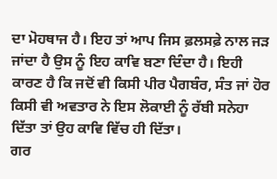ਦਾ ਮੋਹਥਾਜ ਹੈ। ਇਹ ਤਾਂ ਆਪ ਜਿਸ ਫ਼ਲਸਫ਼ੇ ਨਾਲ ਜੜ ਜਾਂਦਾ ਹੈ ਉਸ ਨੂੰ ਇਹ ਕਾਵਿ ਬਣਾ ਦਿੰਦਾ ਹੈ। ਇਹੀ ਕਾਰਣ ਹੈ ਕਿ ਜਦੋਂ ਵੀ ਕਿਸੀ ਪੀਰ ਪੈਗਬੰਰ, ਸੰਤ ਜਾਂ ਹੋਰ ਕਿਸੀ ਵੀ ਅਵਤਾਰ ਨੇ ਇਸ ਲੋਕਾਈ ਨੂੰ ਰੱਬੀ ਸਨੇਹਾ ਦਿੱਤਾ ਤਾਂ ਉਹ ਕਾਵਿ ਵਿੱਚ ਹੀ ਦਿੱਤਾ।
ਗਰ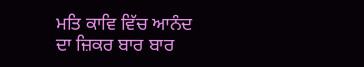ਮਤਿ ਕਾਵਿ ਵਿੱਚ ਆਨੰਦ ਦਾ ਜ਼ਿਕਰ ਬਾਰ ਬਾਰ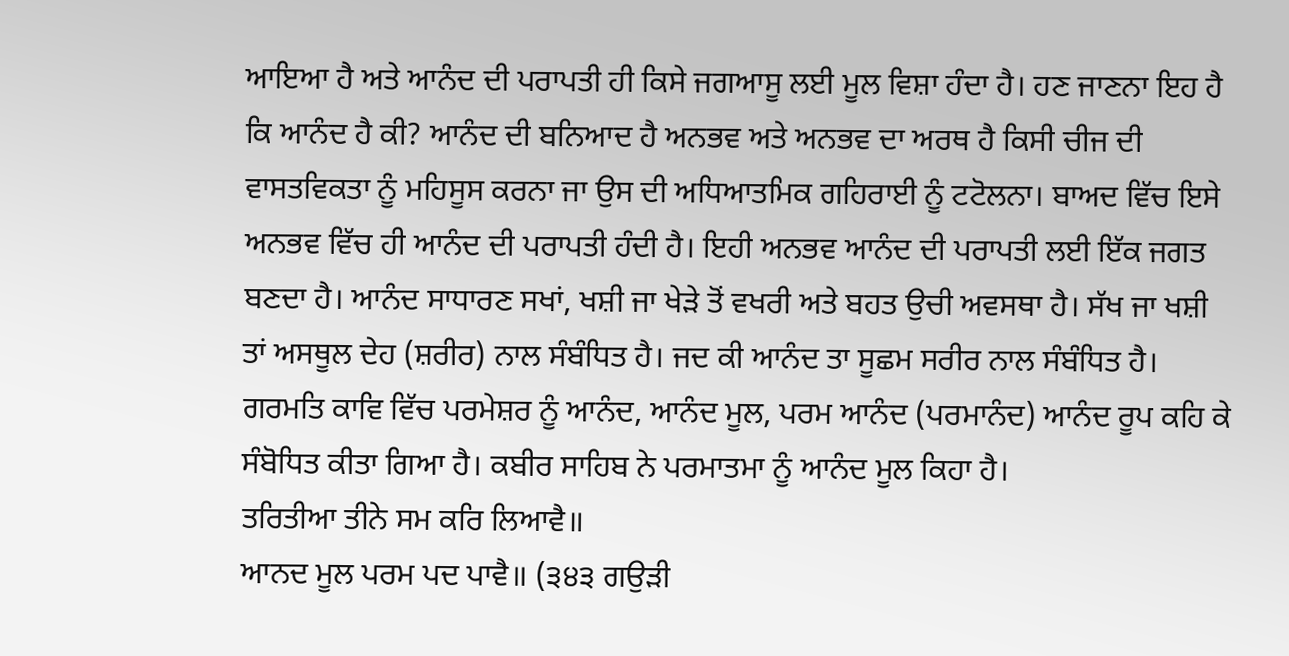ਆਇਆ ਹੈ ਅਤੇ ਆਨੰਦ ਦੀ ਪਰਾਪਤੀ ਹੀ ਕਿਸੇ ਜਗਆਸੂ ਲਈ ਮੂਲ ਵਿਸ਼ਾ ਹੰਦਾ ਹੈ। ਹਣ ਜਾਣਨਾ ਇਹ ਹੈ ਕਿ ਆਨੰਦ ਹੈ ਕੀ? ਆਨੰਦ ਦੀ ਬਨਿਆਦ ਹੈ ਅਨਭਵ ਅਤੇ ਅਨਭਵ ਦਾ ਅਰਥ ਹੈ ਕਿਸੀ ਚੀਜ ਦੀ ਵਾਸਤਵਿਕਤਾ ਨੂੰ ਮਹਿਸੂਸ ਕਰਨਾ ਜਾ ਉਸ ਦੀ ਅਧਿਆਤਮਿਕ ਗਹਿਰਾਈ ਨੂੰ ਟਟੋਲਨਾ। ਬਾਅਦ ਵਿੱਚ ਇਸੇ ਅਨਭਵ ਵਿੱਚ ਹੀ ਆਨੰਦ ਦੀ ਪਰਾਪਤੀ ਹੰਦੀ ਹੈ। ਇਹੀ ਅਨਭਵ ਆਨੰਦ ਦੀ ਪਰਾਪਤੀ ਲਈ ਇੱਕ ਜਗਤ ਬਣਦਾ ਹੈ। ਆਨੰਦ ਸਾਧਾਰਣ ਸਖਾਂ, ਖਸ਼ੀ ਜਾ ਖੇੜੇ ਤੋਂ ਵਖਰੀ ਅਤੇ ਬਹਤ ਉਚੀ ਅਵਸਥਾ ਹੈ। ਸੱਖ ਜਾ ਖਸ਼ੀ ਤਾਂ ਅਸਥੂਲ ਦੇਹ (ਸ਼ਰੀਰ) ਨਾਲ ਸੰਬੰਧਿਤ ਹੈ। ਜਦ ਕੀ ਆਨੰਦ ਤਾ ਸੂਛਮ ਸਰੀਰ ਨਾਲ ਸੰਬੰਧਿਤ ਹੈ।
ਗਰਮਤਿ ਕਾਵਿ ਵਿੱਚ ਪਰਮੇਸ਼ਰ ਨੂੰ ਆਨੰਦ, ਆਨੰਦ ਮੂਲ, ਪਰਮ ਆਨੰਦ (ਪਰਮਾਨੰਦ) ਆਨੰਦ ਰੂਪ ਕਹਿ ਕੇ ਸੰਬੋਧਿਤ ਕੀਤਾ ਗਿਆ ਹੈ। ਕਬੀਰ ਸਾਹਿਬ ਨੇ ਪਰਮਾਤਮਾ ਨੂੰ ਆਨੰਦ ਮੂਲ ਕਿਹਾ ਹੈ।
ਤਰਿਤੀਆ ਤੀਨੇ ਸਮ ਕਰਿ ਲਿਆਵੈ॥
ਆਨਦ ਮੂਲ ਪਰਮ ਪਦ ਪਾਵੈ॥ (੩੪੩ ਗਉੜੀ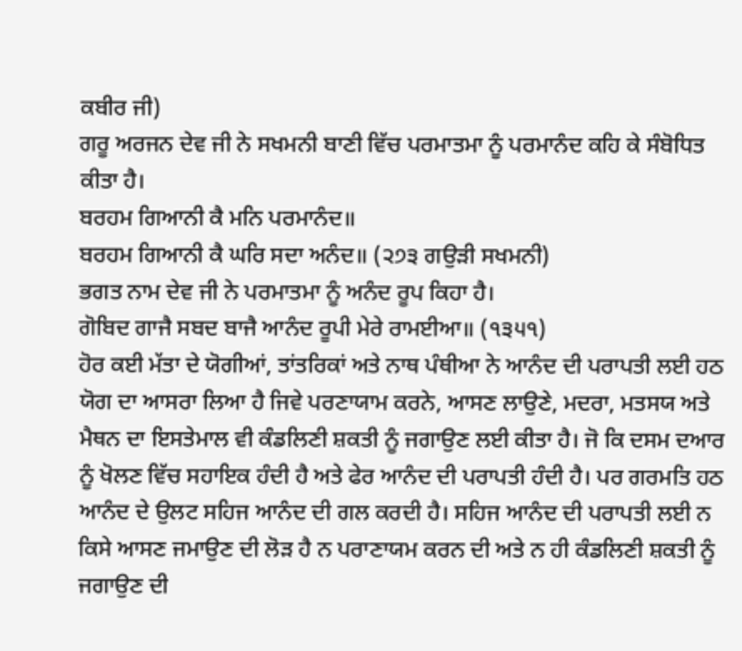ਕਬੀਰ ਜੀ)
ਗਰੂ ਅਰਜਨ ਦੇਵ ਜੀ ਨੇ ਸਖਮਨੀ ਬਾਣੀ ਵਿੱਚ ਪਰਮਾਤਮਾ ਨੂੰ ਪਰਮਾਨੰਦ ਕਹਿ ਕੇ ਸੰਬੋਧਿਤ ਕੀਤਾ ਹੈ।
ਬਰਹਮ ਗਿਆਨੀ ਕੈ ਮਨਿ ਪਰਮਾਨੰਦ॥
ਬਰਹਮ ਗਿਆਨੀ ਕੈ ਘਰਿ ਸਦਾ ਅਨੰਦ॥ (੨੭੩ ਗਉੜੀ ਸਖਮਨੀ)
ਭਗਤ ਨਾਮ ਦੇਵ ਜੀ ਨੇ ਪਰਮਾਤਮਾ ਨੂੰ ਅਨੰਦ ਰੂਪ ਕਿਹਾ ਹੈ।
ਗੋਬਿਦ ਗਾਜੈ ਸਬਦ ਬਾਜੈ ਆਨੰਦ ਰੂਪੀ ਮੇਰੇ ਰਾਮਈਆ॥ (੧੩੫੧)
ਹੋਰ ਕਈ ਮੱਤਾ ਦੇ ਯੋਗੀਆਂ, ਤਾਂਤਰਿਕਾਂ ਅਤੇ ਨਾਥ ਪੰਥੀਆ ਨੇ ਆਨੰਦ ਦੀ ਪਰਾਪਤੀ ਲਈ ਹਠ ਯੋਗ ਦਾ ਆਸਰਾ ਲਿਆ ਹੈ ਜਿਵੇ ਪਰਣਾਯਾਮ ਕਰਨੇ, ਆਸਣ ਲਾਉਣੇ, ਮਦਰਾ, ਮਤਸਯ ਅਤੇ ਮੈਥਨ ਦਾ ਇਸਤੇਮਾਲ ਵੀ ਕੰਡਲਿਣੀ ਸ਼ਕਤੀ ਨੂੰ ਜਗਾਉਣ ਲਈ ਕੀਤਾ ਹੈ। ਜੋ ਕਿ ਦਸਮ ਦਆਰ ਨੂੰ ਖੋਲਣ ਵਿੱਚ ਸਹਾਇਕ ਹੰਦੀ ਹੈ ਅਤੇ ਫੇਰ ਆਨੰਦ ਦੀ ਪਰਾਪਤੀ ਹੰਦੀ ਹੈ। ਪਰ ਗਰਮਤਿ ਹਠ ਆਨੰਦ ਦੇ ਉਲਟ ਸਹਿਜ ਆਨੰਦ ਦੀ ਗਲ ਕਰਦੀ ਹੈ। ਸਹਿਜ ਆਨੰਦ ਦੀ ਪਰਾਪਤੀ ਲਈ ਨ ਕਿਸੇ ਆਸਣ ਜਮਾਉਣ ਦੀ ਲੋੜ ਹੈ ਨ ਪਰਾਣਾਯਮ ਕਰਨ ਦੀ ਅਤੇ ਨ ਹੀ ਕੰਡਲਿਣੀ ਸ਼ਕਤੀ ਨੂੰ ਜਗਾਉਣ ਦੀ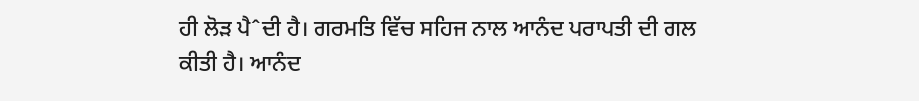ਹੀ ਲੋੜ ਪੈˆਦੀ ਹੈ। ਗਰਮਤਿ ਵਿੱਚ ਸਹਿਜ ਨਾਲ ਆਨੰਦ ਪਰਾਪਤੀ ਦੀ ਗਲ ਕੀਤੀ ਹੈ। ਆਨੰਦ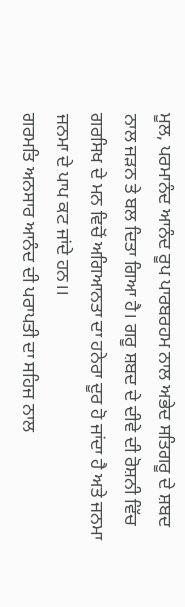ਮੂਲ, ਪਰਮਾਨੰਦ ਆਨੰਦ ਰੂਪ ਪਾਰਬਰਹਮ ਨਾਲ ਅਭੇਦ ਸਤਿਗਰੂ ਦੇ ਸ਼ਬਦ ਨਾਲ ਜੜਨ ਤੇ ਬਲ ਦਿਤਾ ਗਿਆ ਹੈ। ਗਰੂ ਸ਼ਬਦ ਦੇ ਦੀਵੇ ਦੀ ਰੋਸ਼ਨੀ ਵਿੱਚ ਗਰਸਿਖ ਦੇ ਮਨ ਵਿਚੋਂ ਅਗਿਆਨਤਾ ਦਾ ਹਨੇਰਾ ਦੂਰ ਹੋ ਜਾਂਦਾ ਹੈ ਅਤੇ ਜਨਮਾ ਜਨਮਾ ਦੇ ਪਾਪ ਕਟ ਜਾਂਦੇ ਹਨ।।
ਗਰਮਤਿ ਅਨਸਾਰ ਆਨੰਦ ਦੀ ਪਰਾਪਤੀ ਦਾ ਸਹਿਜ ਨਾਲ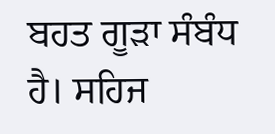ਬਹਤ ਗੂੜਾ ਸੰਬੰਧ ਹੈ। ਸਹਿਜ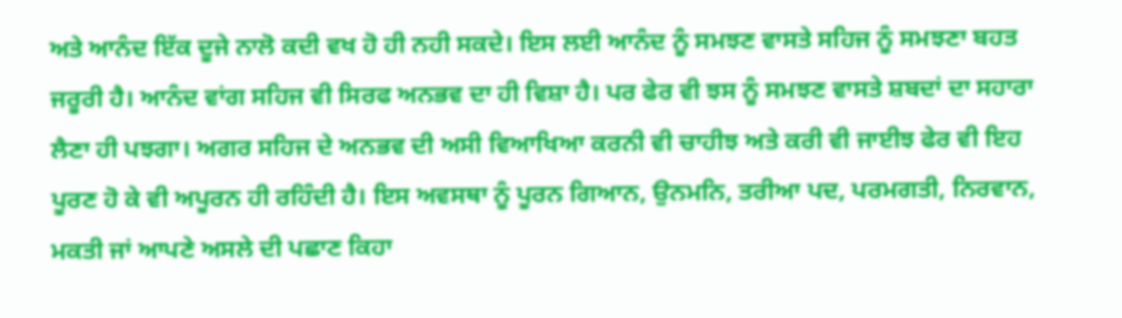ਅਤੇ ਆਨੰਦ ਇੱਕ ਦੂਜੇ ਨਾਲੋ ਕਦੀ ਵਖ ਹੋ ਹੀ ਨਹੀ ਸਕਦੇ। ਇਸ ਲਈ ਆਨੰਦ ਨੂੰ ਸਮਝਣ ਵਾਸਤੇ ਸਹਿਜ ਨੂੰ ਸਮਝਣਾ ਬਹਤ ਜਰੂਰੀ ਹੈ। ਆਨੰਦ ਵਾਂਗ ਸਹਿਜ ਵੀ ਸਿਰਫ ਅਨਭਵ ਦਾ ਹੀ ਵਿਸ਼ਾ ਹੈ। ਪਰ ਫੇਰ ਵੀ ਝਸ ਨੂੰ ਸਮਝਣ ਵਾਸਤੇ ਸ਼ਬਦਾਂ ਦਾ ਸਹਾਰਾ ਲੈਣਾ ਹੀ ਪਝਗਾ। ਅਗਰ ਸਹਿਜ ਦੇ ਅਨਭਵ ਦੀ ਅਸੀ ਵਿਆਖਿਆ ਕਰਨੀ ਵੀ ਚਾਹੀਝ ਅਤੇ ਕਰੀ ਵੀ ਜਾਈਝ ਫੇਰ ਵੀ ਇਹ ਪੂਰਣ ਹੋ ਕੇ ਵੀ ਅਪੂਰਨ ਹੀ ਰਹਿੰਦੀ ਹੈ। ਇਸ ਅਵਸਥਾ ਨੂੰ ਪੂਰਨ ਗਿਆਨ, ਉਨਮਨਿ, ਤਰੀਆ ਪਦ, ਪਰਮਗਤੀ, ਨਿਰਵਾਨ, ਮਕਤੀ ਜਾਂ ਆਪਣੇ ਅਸਲੇ ਦੀ ਪਛਾਣ ਕਿਹਾ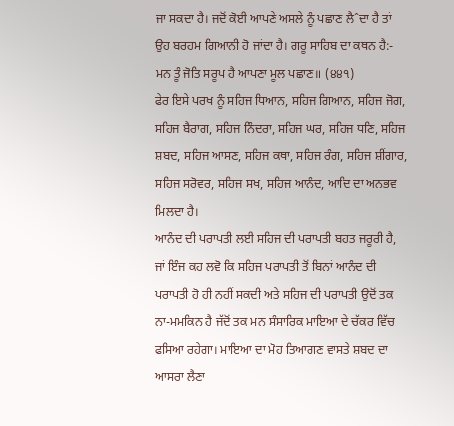ਜਾ ਸਕਦਾ ਹੈ। ਜਦੋਂ ਕੋਈ ਆਪਣੇ ਅਸਲੇ ਨੂੰ ਪਛਾਣ ਲੈˆਦਾ ਹੈ ਤਾਂ ਉਹ ਬਰਹਮ ਗਿਆਨੀ ਹੋ ਜਾਂਦਾ ਹੈ। ਗਰੂ ਸਾਹਿਬ ਦਾ ਕਥਨ ਹੈ:-
ਮਨ ਤੂੰ ਜੋਤਿ ਸਰੂਪ ਹੈ ਆਪਣਾ ਮੂਲ ਪਛਾਣ॥ (੪੪੧)
ਫੇਰ ਇਸੇ ਪਰਖ ਨੂੰ ਸਹਿਜ ਧਿਆਨ, ਸਹਿਜ ਗਿਆਨ, ਸਹਿਜ ਜੋਗ, ਸਹਿਜ ਬੈਰਾਗ, ਸਹਿਜ ਨਿੰਦਰਾ, ਸਹਿਜ ਘਰ, ਸਹਿਜ ਧਣਿ, ਸਹਿਜ ਸ਼ਬਦ, ਸਹਿਜ ਆਸਣ, ਸਹਿਜ ਕਥਾ, ਸਹਿਜ ਰੰਗ, ਸਹਿਜ ਸ਼ੀਂਗਾਰ, ਸਹਿਜ ਸਰੋਵਰ, ਸਹਿਜ ਸਖ, ਸਹਿਜ ਆਨੰਦ, ਆਦਿ ਦਾ ਅਨਭਵ ਮਿਲਦਾ ਹੈ।
ਆਨੰਦ ਦੀ ਪਰਾਪਤੀ ਲਈ ਸਹਿਜ ਦੀ ਪਰਾਪਤੀ ਬਹਤ ਜਰੂਰੀ ਹੈ, ਜਾਂ ਇੰਜ ਕਹ ਲਵੋ ਕਿ ਸਹਿਜ ਪਰਾਪਤੀ ਤੋਂ ਬਿਨਾਂ ਆਨੰਦ ਦੀ ਪਰਾਪਤੀ ਹੋ ਹੀ ਨਹੀਂ ਸਕਦੀ ਅਤੇ ਸਹਿਜ ਦੀ ਪਰਾਪਤੀ ਉਦੋਂ ਤਕ ਨਾ-ਮਮਕਿਨ ਹੈ ਜੱਦੋਂ ਤਕ ਮਨ ਸੰਸਾਰਿਕ ਮਾਇਆ ਦੇ ਚੱਕਰ ਵਿੱਚ ਫਸਿਆ ਰਹੇਗਾ। ਮਾਇਆ ਦਾ ਮੋਹ ਤਿਆਗਣ ਵਾਸਤੇ ਸ਼ਬਦ ਦਾ ਆਸਰਾ ਲੈਣਾ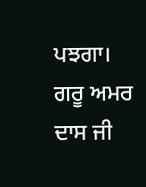ਪਝਗਾ। ਗਰੂ ਅਮਰ ਦਾਸ ਜੀ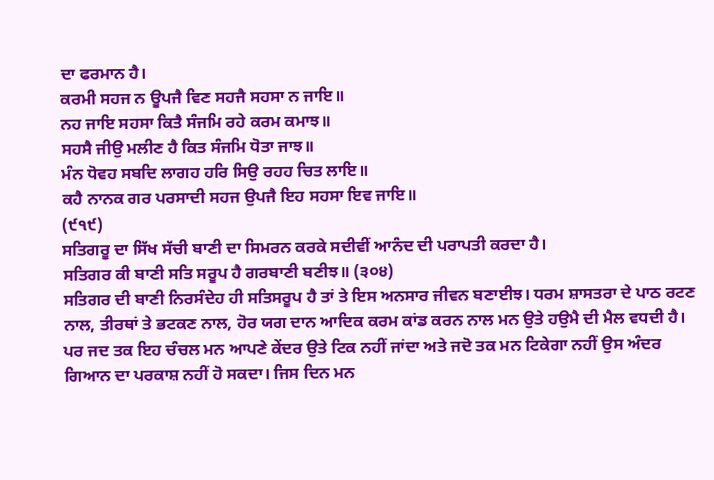ਦਾ ਫਰਮਾਨ ਹੈ।
ਕਰਮੀ ਸਹਜ ਨ ਊਪਜੈ ਵਿਣ ਸਹਜੈ ਸਹਸਾ ਨ ਜਾਇ॥
ਨਹ ਜਾਇ ਸਹਸਾ ਕਿਤੈ ਸੰਜਮਿ ਰਹੇ ਕਰਮ ਕਮਾਝ॥
ਸਹਸੈ ਜੀਉ ਮਲੀਣ ਹੈ ਕਿਤ ਸੰਜਮਿ ਧੋਤਾ ਜਾਝ॥
ਮੰਨ ਧੋਵਹ ਸਬਦਿ ਲਾਗਹ ਹਰਿ ਸਿਉ ਰਹਹ ਚਿਤ ਲਾਇ॥
ਕਹੈ ਨਾਨਕ ਗਰ ਪਰਸਾਦੀ ਸਹਜ ਉਪਜੈ ਇਹ ਸਹਸਾ ਇਵ ਜਾਇ॥
(੯੧੯)
ਸਤਿਗਰੂ ਦਾ ਸਿੱਖ ਸੱਚੀ ਬਾਣੀ ਦਾ ਸਿਮਰਨ ਕਰਕੇ ਸਦੀਵੀਂ ਆਨੰਦ ਦੀ ਪਰਾਪਤੀ ਕਰਦਾ ਹੈ।
ਸਤਿਗਰ ਕੀ ਬਾਣੀ ਸਤਿ ਸਰੂਪ ਹੈ ਗਰਬਾਣੀ ਬਣੀਝ॥ (੩੦੪)
ਸਤਿਗਰ ਦੀ ਬਾਣੀ ਨਿਰਸੰਦੇਹ ਹੀ ਸਤਿਸਰੂਪ ਹੈ ਤਾਂ ਤੇ ਇਸ ਅਨਸਾਰ ਜੀਵਨ ਬਣਾਈਝ। ਧਰਮ ਸ਼ਾਸਤਰਾ ਦੇ ਪਾਠ ਰਟਣ ਨਾਲ, ਤੀਰਥਾਂ ਤੇ ਭਟਕਣ ਨਾਲ, ਹੋਰ ਯਗ ਦਾਨ ਆਦਿਕ ਕਰਮ ਕਾਂਡ ਕਰਨ ਨਾਲ ਮਨ ਉਤੇ ਹਉਮੈ ਦੀ ਮੈਲ ਵਧਦੀ ਹੈ। ਪਰ ਜਦ ਤਕ ਇਹ ਚੰਚਲ ਮਨ ਆਪਣੇ ਕੇਂਦਰ ਉਤੇ ਟਿਕ ਨਹੀਂ ਜਾਂਦਾ ਅਤੇ ਜਦੋ ਤਕ ਮਨ ਟਿਕੇਗਾ ਨਹੀਂ ਉਸ ਅੰਦਰ ਗਿਆਨ ਦਾ ਪਰਕਾਸ਼ ਨਹੀਂ ਹੋ ਸਕਦਾ। ਜਿਸ ਦਿਨ ਮਨ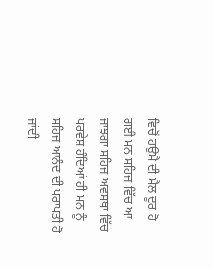ਵਿਚੋਂ ਹਉਮੈ ਦੀ ਮੈਲ ਦੂਰ ਹੋ ਗਈ ਮਨ ਸਹਿਜ ਵਿੱਚ ਆ ਜਾਝਗਾ ਸਹਿਜ ਅਵਸਥਾ ਵਿੱਚ ਪਰਵੇਸ਼ ਹੰਦਿਆਂ ਹੀ ਮਨ ਨੂੰ ਸਹਿਜ ਆਨੰਦ ਦੀ ਪਰਾਪਤੀ ਹੋ ਜਾਂਦੀ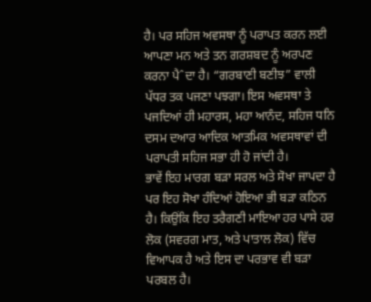ਹੈ। ਪਰ ਸਹਿਜ ਅਵਸਥਾ ਨੂੰ ਪਰਾਪਤ ਕਰਨ ਲਈ ਆਪਣਾ ਮਨ ਅਤੇ ਤਨ ਗਰਸ਼ਬਦ ਨੂੰ ਅਰਪਣ ਕਰਨਾ ਪੈˆਦਾ ਹੈ। “ਗਰਬਾਣੀ ਬਣੀਝ” ਵਾਲੀ ਪੱਧਰ ਤਕ ਪਜਣਾ ਪਝਗਾ। ਇਸ ਅਵਸਥਾ ਤੇ ਪਜਦਿਆਂ ਹੀ ਮਹਾਰਸ, ਮਹਾ ਆਨੰਦ, ਸਹਿਜ ਧਨਿ ਦਸਮ ਦਆਰ ਆਦਿਕ ਆਤਮਿਕ ਅਵਸਥਾਵਾਂ ਦੀ ਪਰਾਪਤੀ ਸਹਿਜ ਸਭਾ ਹੀ ਹੋ ਜਾਂਦੀ ਹੈ।
ਭਾਵੇਂ ਇਹ ਮਾਰਗ ਬੜਾ ਸਰਲ ਅਤੇ ਸੋਖਾ ਜਾਪਦਾ ਹੈ ਪਰ ਇਹ ਸੋਖਾ ਹੰਦਿਆਂ ਹੋਇਆ ਭੀ ਬੜਾ ਕਠਿਨ ਹੈ। ਕਿਉਂਕਿ ਇਹ ਤਰੈਗਣੀ ਮਾਇਆ ਹਰ ਪਾਸੇ ਹਰ ਲੋਕ (ਸਵਰਗ ਮਾਤ, ਅਤੇ ਪਾਤਾਲ ਲੋਕ) ਵਿੱਚ ਵਿਆਪਕ ਹੈ ਅਤੇ ਇਸ ਦਾ ਪਰਭਾਵ ਵੀ ਬੜਾ ਪਰਬਲ ਹੈ।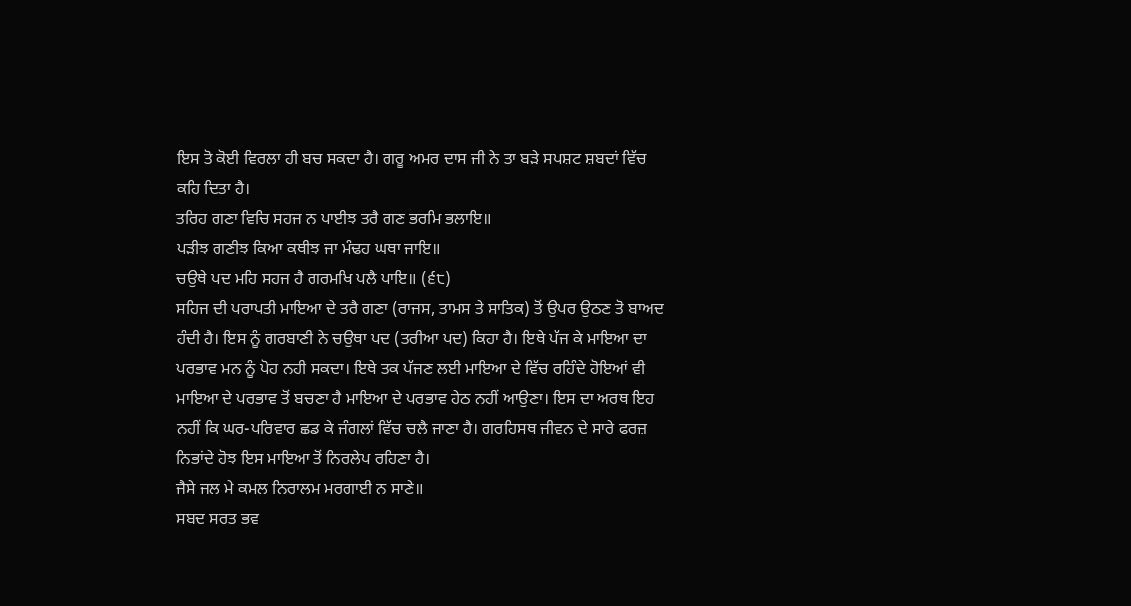ਇਸ ਤੋ ਕੋਈ ਵਿਰਲਾ ਹੀ ਬਚ ਸਕਦਾ ਹੈ। ਗਰੂ ਅਮਰ ਦਾਸ ਜੀ ਨੇ ਤਾ ਬੜੇ ਸਪਸ਼ਟ ਸ਼ਬਦਾਂ ਵਿੱਚ ਕਹਿ ਦਿਤਾ ਹੈ।
ਤਰਿਹ ਗਣਾ ਵਿਚਿ ਸਹਜ ਨ ਪਾਈਝ ਤਰੈ ਗਣ ਭਰਮਿ ਭਲਾਇ॥
ਪੜੀਝ ਗਣੀਝ ਕਿਆ ਕਥੀਝ ਜਾ ਮੰਢਹ ਘਥਾ ਜਾਇ॥
ਚਉਥੇ ਪਦ ਮਹਿ ਸਹਜ ਹੈ ਗਰਮਖਿ ਪਲੈ ਪਾਇ॥ (੬੮)
ਸਹਿਜ ਦੀ ਪਰਾਪਤੀ ਮਾਇਆ ਦੇ ਤਰੈ ਗਣਾ (ਰਾਜਸ, ਤਾਮਸ ਤੇ ਸਾਤਿਕ) ਤੋਂ ਉਪਰ ਉਠਣ ਤੋ ਬਾਅਦ ਹੰਦੀ ਹੈ। ਇਸ ਨੂੰ ਗਰਬਾਣੀ ਨੇ ਚਉਥਾ ਪਦ (ਤਰੀਆ ਪਦ) ਕਿਹਾ ਹੈ। ਇਥੇ ਪੱਜ ਕੇ ਮਾਇਆ ਦਾ ਪਰਭਾਵ ਮਨ ਨੂੰ ਪੋਹ ਨਹੀ ਸਕਦਾ। ਇਥੇ ਤਕ ਪੱਜਣ ਲਈ ਮਾਇਆ ਦੇ ਵਿੱਚ ਰਹਿੰਦੇ ਹੋਇਆਂ ਵੀ ਮਾਇਆ ਦੇ ਪਰਭਾਵ ਤੋਂ ਬਚਣਾ ਹੈ ਮਾਇਆ ਦੇ ਪਰਭਾਵ ਹੇਠ ਨਹੀਂ ਆਉਣਾ। ਇਸ ਦਾ ਅਰਥ ਇਹ ਨਹੀਂ ਕਿ ਘਰ-ਪਰਿਵਾਰ ਛਡ ਕੇ ਜੰਗਲਾਂ ਵਿੱਚ ਚਲੈ ਜਾਣਾ ਹੈ। ਗਰਹਿਸਥ ਜੀਵਨ ਦੇ ਸਾਰੇ ਫਰਜ਼ ਨਿਭਾਂਦੇ ਹੋਝ ਇਸ ਮਾਇਆ ਤੋਂ ਨਿਰਲੇਪ ਰਹਿਣਾ ਹੈ।
ਜੈਸੇ ਜਲ ਮੇ ਕਮਲ ਨਿਰਾਲਮ ਮਰਗਾਈ ਨ ਸਾਣੇ॥
ਸਬਦ ਸਰਤ ਭਵ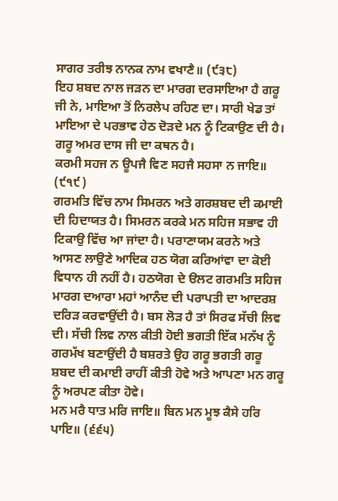ਸਾਗਰ ਤਰੀਝ ਨਾਨਕ ਨਾਮ ਵਖਾਣੈ॥ (੯੩੮)
ਇਹ ਸ਼ਬਦ ਨਾਲ ਜੜਨ ਦਾ ਮਾਰਗ ਦਰਸਾਇਆ ਹੈ ਗਰੂ ਜੀ ਨੇ, ਮਾਇਆ ਤੋਂ ਨਿਰਲੇਪ ਰਹਿਣ ਦਾ। ਸਾਰੀ ਖੇਡ ਤਾਂ ਮਾਇਆ ਦੇ ਪਰਭਾਵ ਹੇਠ ਦੋੜਦੇ ਮਨ ਨੂੰ ਟਿਕਾਉਣ ਦੀ ਹੈ। ਗਰੂ ਅਮਰ ਦਾਸ ਜੀ ਦਾ ਕਥਨ ਹੈ।
ਕਰਮੀ ਸਹਜ ਨ ਊਪਜੈ ਵਿਣ ਸਹਜੈ ਸਹਸਾ ਨ ਜਾਇ॥ (੯੧੯)
ਗਰਮਤਿ ਵਿੱਚ ਨਾਮ ਸਿਮਰਨ ਅਤੇ ਗਰਸ਼ਬਦ ਦੀ ਕਮਾਈ ਦੀ ਹਿਦਾਯਤ ਹੈ। ਸਿਮਰਨ ਕਰਕੇ ਮਨ ਸਹਿਜ ਸਭਾਵ ਹੀ ਟਿਕਾਉ ਵਿੱਚ ਆ ਜਾਂਦਾ ਹੈ। ਪਰਾਣਾਯਮ ਕਰਨੇ ਅਤੇ ਆਸਣ ਲਾਉਣੇ ਆਦਿਕ ਹਠ ਯੋਗ ਕਰਿਆਂਵਾ ਦਾ ਕੋਈ ਵਿਧਾਨ ਹੀ ਨਹੀਂ ਹੈ। ਹਠਯੋਗ ਦੇ ੳਲਟ ਗਰਮਤਿ ਸਹਿਜ ਮਾਰਗ ਦਆਰਾ ਮਹਾਂ ਆਨੰਦ ਦੀ ਪਰਾਪਤੀ ਦਾ ਆਦਰਸ਼ ਦਰਿੜ ਕਰਵਾਉਂਦੀ ਹੈ। ਬਸ ਲੋੜ ਹੈ ਤਾਂ ਸਿਰਫ ਸੱਚੀ ਲਿਵ ਦੀ। ਸੱਚੀ ਲਿਵ ਨਾਲ ਕੀਤੀ ਹੋਈ ਭਗਤੀ ਇੱਕ ਮਨੱਖ ਨੂੰ ਗਰਮੱਖ ਬਣਾਉਂਦੀ ਹੈ ਬਸ਼ਰਤੇ ਉਹ ਗਰੂ ਭਗਤੀ ਗਰੂ ਸ਼ਬਦ ਦੀ ਕਮਾਈ ਰਾਹੀਂ ਕੀਤੀ ਹੋਵੇ ਅਤੇ ਆਪਣਾ ਮਨ ਗਰੂ ਨੂੰ ਅਰਪਣ ਕੀਤਾ ਹੋਵੇ।
ਮਨ ਮਰੈ ਧਾਤ ਮਰਿ ਜਾਇ॥ ਬਿਨ ਮਨ ਮੂਝ ਕੈਸੇ ਹਰਿ ਪਾਇ॥ (੬੬੫)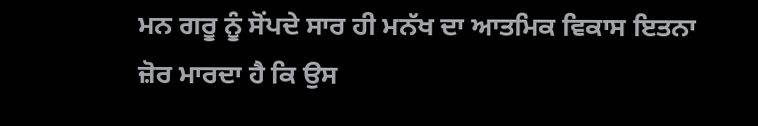ਮਨ ਗਰੂ ਨੂੰ ਸੋਂਪਦੇ ਸਾਰ ਹੀ ਮਨੱਖ ਦਾ ਆਤਮਿਕ ਵਿਕਾਸ ਇਤਨਾ ਜ਼ੋਰ ਮਾਰਦਾ ਹੈ ਕਿ ਉਸ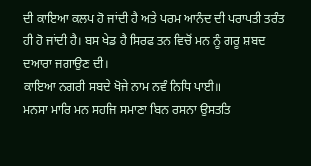ਦੀ ਕਾਇਆ ਕਲਪ ਹੋ ਜਾਂਦੀ ਹੈ ਅਤੇ ਪਰਮ ਆਨੰਦ ਦੀ ਪਰਾਪਤੀ ਤਰੰਤ ਹੀ ਹੋ ਜਾਂਦੀ ਹੈ। ਬਸ ਖੇਡ ਹੈ ਸਿਰਫ ਤਨ ਵਿਚੋਂ ਮਨ ਨੂੰ ਗਰੂ ਸ਼ਬਦ ਦਆਰਾ ਜਗਾਉਣ ਦੀ।
ਕਾਇਆ ਨਗਰੀ ਸਬਦੇ ਖੋਜੇ ਨਾਮ ਨਵੰ ਨਿਧਿ ਪਾਈ॥
ਮਨਸਾ ਮਾਰਿ ਮਨ ਸਹਜਿ ਸਮਾਣਾ ਬਿਨ ਰਸਨਾ ਉਸਤਤਿ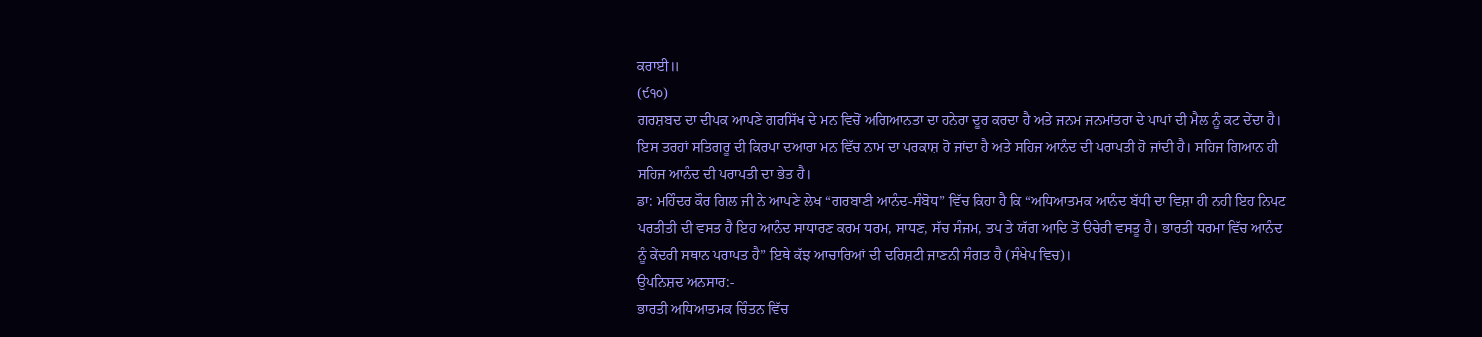ਕਰਾਈ॥
(੯੧੦)
ਗਰਸ਼ਬਦ ਦਾ ਦੀਪਕ ਆਪਣੇ ਗਰਸਿੱਖ ਦੇ ਮਨ ਵਿਚੋਂ ਅਗਿਆਨਤਾ ਦਾ ਹਨੇਰਾ ਦੂਰ ਕਰਦਾ ਹੈ ਅਤੇ ਜਨਮ ਜਨਮਾਂਤਰਾ ਦੇ ਪਾਪਾਂ ਦੀ ਮੈਲ ਨੂੰ ਕਟ ਦੇਂਦਾ ਹੈ। ਇਸ ਤਰਹਾਂ ਸਤਿਗਰੂ ਦੀ ਕਿਰਪਾ ਦਆਰਾ ਮਨ ਵਿੱਚ ਨਾਮ ਦਾ ਪਰਕਾਸ਼ ਹੋ ਜਾਂਦਾ ਹੈ ਅਤੇ ਸਹਿਜ ਆਨੰਦ ਦੀ ਪਰਾਪਤੀ ਹੋ ਜਾਂਦੀ ਹੈ। ਸਹਿਜ ਗਿਆਨ ਹੀ ਸਹਿਜ ਆਨੰਦ ਦੀ ਪਰਾਪਤੀ ਦਾ ਭੇਤ ਹੈ।
ਡਾ: ਮਹਿੰਦਰ ਕੌਰ ਗਿਲ ਜੀ ਨੇ ਆਪਣੇ ਲੇਖ “ਗਰਬਾਣੀ ਆਨੰਦ-ਸੰਬੋਧ” ਵਿੱਚ ਕਿਹਾ ਹੈ ਕਿ “ਅਧਿਆਤਮਕ ਆਨੰਦ ਬੱਧੀ ਦਾ ਵਿਸ਼ਾ ਹੀ ਨਹੀ ਇਹ ਨਿਪਟ ਪਰਤੀਤੀ ਦੀ ਵਸਤ ਹੈ ਇਹ ਆਨੰਦ ਸਾਧਾਰਣ ਕਰਮ ਧਰਮ, ਸਾਧਣ, ਸੱਚ ਸੰਜਮ, ਤਪ ਤੇ ਯੱਗ ਆਦਿ ਤੋਂ ੳਚੇਰੀ ਵਸਤੂ ਹੈ। ਭਾਰਤੀ ਧਰਮਾ ਵਿੱਚ ਆਨੰਦ ਨੂੰ ਕੇਂਦਰੀ ਸਥਾਨ ਪਰਾਪਤ ਹੈ” ਇਥੇ ਕੱਝ ਆਚਾਰਿਆਂ ਦੀ ਦਰਿਸ਼ਟੀ ਜਾਣਨੀ ਸੰਗਤ ਹੈ (ਸੰਖੇਪ ਵਿਚ)।
ਉਪਨਿਸ਼ਦ ਅਨਸਾਰ:-
ਭਾਰਤੀ ਅਧਿਆਤਮਕ ਚਿੰਤਨ ਵਿੱਚ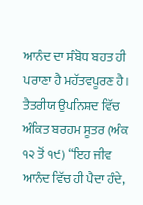ਆਨੰਦ ਦਾ ਸੰਬੋਧ ਬਹਤ ਹੀ ਪਰਾਣਾ ਹੈ ਮਹੱਤਵਪੂਰਣ ਹੈ। ਤੈਤਰੀਯ ਉਪਨਿਸ਼ਦ ਵਿੱਚ ਅੰਕਿਤ ਬਰਹਮ ਸੂਤਰ (ਅੰਕ ੧੨ ਤੋਂ ੧੯) “ਇਹ ਜੀਵ ਆਨੰਦ ਵਿੱਚ ਹੀ ਪੈਦਾ ਹੰਦੇ,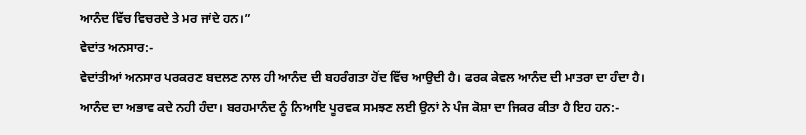ਆਨੰਦ ਵਿੱਚ ਵਿਚਰਦੇ ਤੇ ਮਰ ਜਾਂਦੇ ਹਨ।”
ਵੇਦਾਂਤ ਅਨਸਾਰ:-
ਵੇਦਾਂਤੀਆਂ ਅਨਸਾਰ ਪਰਕਰਣ ਬਦਲਣ ਨਾਲ ਹੀ ਆਨੰਦ ਦੀ ਬਹਰੰਗਤਾ ਹੋਂਦ ਵਿੱਚ ਆਉਦੀ ਹੈ। ਫਰਕ ਕੇਵਲ ਆਨੰਦ ਦੀ ਮਾਤਰਾ ਦਾ ਹੰਦਾ ਹੈ। ਆਨੰਦ ਦਾ ਅਭਾਵ ਕਦੇ ਨਹੀ ਹੰਦਾ। ਬਰਹਮਾਨੰਦ ਨੂੰ ਨਿਆਇ ਪੂਰਵਕ ਸਮਝਣ ਲਈ ਉਨਾਂ ਨੇ ਪੰਜ ਕੋਸ਼ਾ ਦਾ ਜਿਕਰ ਕੀਤਾ ਹੈ ਇਹ ਹਨ:-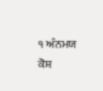੧ ਅੰਨਮਯ ਕੋਸ਼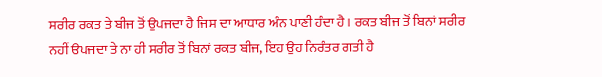ਸਰੀਰ ਰਕਤ ਤੇ ਬੀਜ ਤੋਂ ਉਪਜਦਾ ਹੈ ਜਿਸ ਦਾ ਆਧਾਰ ਅੰਨ ਪਾਣੀ ਹੰਦਾ ਹੈ। ਰਕਤ ਬੀਜ ਤੋਂ ਬਿਨਾਂ ਸਰੀਰ ਨਹੀਂ ੳਪਜਦਾ ਤੇ ਨਾ ਹੀ ਸਰੀਰ ਤੋਂ ਬਿਨਾਂ ਰਕਤ ਬੀਜ, ਇਹ ਉਹ ਨਿਰੰਤਰ ਗਤੀ ਹੈ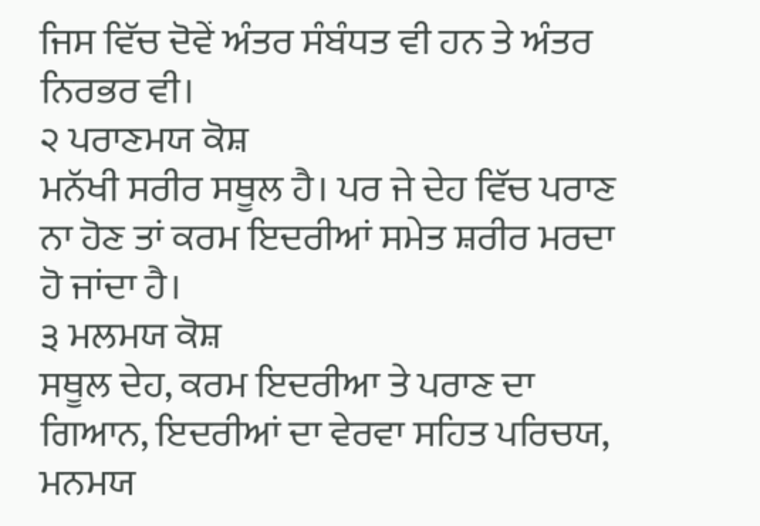ਜਿਸ ਵਿੱਚ ਦੋਵੇਂ ਅੰਤਰ ਸੰਬੰਧਤ ਵੀ ਹਨ ਤੇ ਅੰਤਰ ਨਿਰਭਰ ਵੀ।
੨ ਪਰਾਣਮਯ ਕੋਸ਼
ਮਨੱਖੀ ਸਰੀਰ ਸਥੂਲ ਹੈ। ਪਰ ਜੇ ਦੇਹ ਵਿੱਚ ਪਰਾਣ ਨਾ ਹੋਣ ਤਾਂ ਕਰਮ ਇਦਰੀਆਂ ਸਮੇਤ ਸ਼ਰੀਰ ਮਰਦਾ ਹੋ ਜਾਂਦਾ ਹੈ।
੩ ਮਲਮਯ ਕੋਸ਼
ਸਥੂਲ ਦੇਹ, ਕਰਮ ਇਦਰੀਆ ਤੇ ਪਰਾਣ ਦਾ ਗਿਆਨ, ਇਦਰੀਆਂ ਦਾ ਵੇਰਵਾ ਸਹਿਤ ਪਰਿਚਯ, ਮਨਮਯ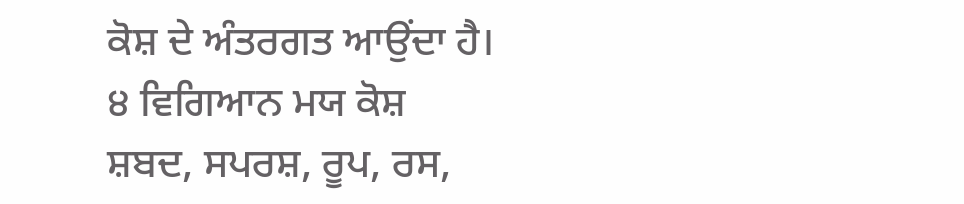ਕੋਸ਼ ਦੇ ਅੰਤਰਗਤ ਆਉਂਦਾ ਹੈ।
੪ ਵਿਗਿਆਨ ਮਯ ਕੋਸ਼
ਸ਼ਬਦ, ਸਪਰਸ਼, ਰੂਪ, ਰਸ,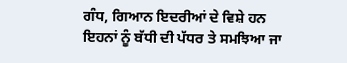ਗੰਧ, ਗਿਆਨ ਇਦਰੀਆਂ ਦੇ ਵਿਸ਼ੇ ਹਨ ਇਹਨਾਂ ਨੂੰ ਬੱਧੀ ਦੀ ਪੱਧਰ ਤੇ ਸਮਝਿਆ ਜਾ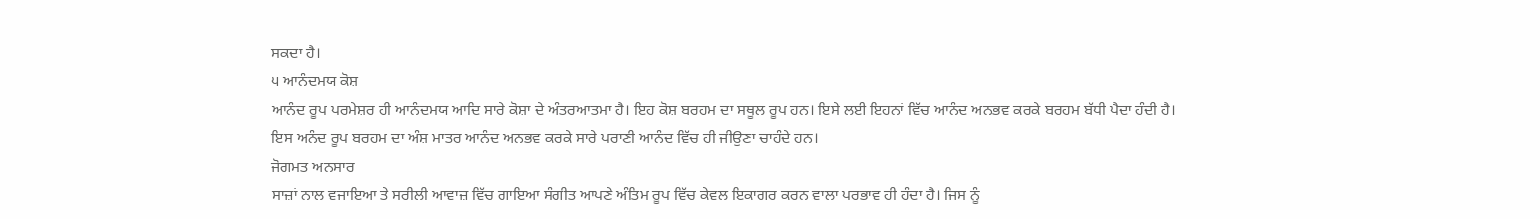ਸਕਦਾ ਹੈ।
੫ ਆਨੰਦਮਯ ਕੋਸ਼
ਆਨੰਦ ਰੂਪ ਪਰਮੇਸ਼ਰ ਹੀ ਆਨੰਦਮਯ ਆਦਿ ਸਾਰੇ ਕੋਸ਼ਾ ਦੇ ਅੰਤਰਆਤਮਾ ਹੈ। ਇਹ ਕੋਸ਼ ਬਰਹਮ ਦਾ ਸਥੂਲ ਰੂਪ ਹਨ। ਇਸੇ ਲਈ ਇਹਨਾਂ ਵਿੱਚ ਆਨੰਦ ਅਨਭਵ ਕਰਕੇ ਬਰਹਮ ਬੱਧੀ ਪੈਦਾ ਹੰਦੀ ਹੈ। ਇਸ ਅਨੰਦ ਰੂਪ ਬਰਹਮ ਦਾ ਅੰਸ਼ ਮਾਤਰ ਆਨੰਦ ਅਨਭਵ ਕਰਕੇ ਸਾਰੇ ਪਰਾਣੀ ਆਨੰਦ ਵਿੱਚ ਹੀ ਜੀਉਣਾ ਚਾਹੰਦੇ ਹਨ।
ਜੋਗਮਤ ਅਨਸਾਰ
ਸਾਜ਼ਾਂ ਨਾਲ ਵਜਾਇਆ ਤੇ ਸਰੀਲੀ ਆਵਾਜ਼ ਵਿੱਚ ਗਾਇਆ ਸੰਗੀਤ ਆਪਣੇ ਅੰਤਿਮ ਰੂਪ ਵਿੱਚ ਕੇਵਲ ਇਕਾਗਰ ਕਰਨ ਵਾਲਾ ਪਰਭਾਵ ਹੀ ਹੰਦਾ ਹੈ। ਜਿਸ ਨੂੰ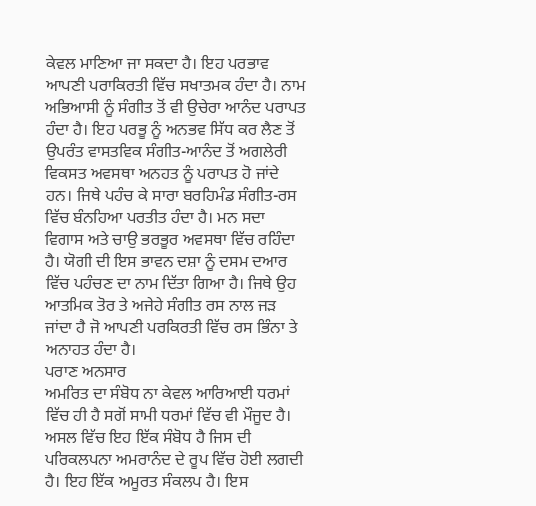ਕੇਵਲ ਮਾਣਿਆ ਜਾ ਸਕਦਾ ਹੈ। ਇਹ ਪਰਭਾਵ ਆਪਣੀ ਪਰਾਕਿਰਤੀ ਵਿੱਚ ਸਖਾਤਮਕ ਹੰਦਾ ਹੈ। ਨਾਮ ਅਭਿਆਸੀ ਨੂੰ ਸੰਗੀਤ ਤੋਂ ਵੀ ਉਚੇਰਾ ਆਨੰਦ ਪਰਾਪਤ ਹੰਦਾ ਹੈ। ਇਹ ਪਰਭੂ ਨੂੰ ਅਨਭਵ ਸਿੱਧ ਕਰ ਲੈਣ ਤੋਂ ਉਪਰੰਤ ਵਾਸਤਵਿਕ ਸੰਗੀਤ-ਆਨੰਦ ਤੋਂ ਅਗਲੇਰੀ ਵਿਕਸਤ ਅਵਸਥਾ ਅਨਹਤ ਨੂੰ ਪਰਾਪਤ ਹੋ ਜਾਂਦੇ ਹਨ। ਜਿਥੇ ਪਹੰਚ ਕੇ ਸਾਰਾ ਬਰਹਿਮੰਡ ਸੰਗੀਤ-ਰਸ ਵਿੱਚ ਬੰਨਹਿਆ ਪਰਤੀਤ ਹੰਦਾ ਹੈ। ਮਨ ਸਦਾ ਵਿਗਾਸ ਅਤੇ ਚਾਉ ਭਰਭੂਰ ਅਵਸਥਾ ਵਿੱਚ ਰਹਿੰਦਾ ਹੈ। ਯੋਗੀ ਦੀ ਇਸ ਭਾਵਨ ਦਸ਼ਾ ਨੂੰ ਦਸਮ ਦਆਰ ਵਿੱਚ ਪਹੰਚਣ ਦਾ ਨਾਮ ਦਿੱਤਾ ਗਿਆ ਹੈ। ਜਿਥੇ ਉਹ ਆਤਮਿਕ ਤੋਰ ਤੇ ਅਜੇਹੇ ਸੰਗੀਤ ਰਸ ਨਾਲ ਜੜ ਜਾਂਦਾ ਹੈ ਜੋ ਆਪਣੀ ਪਰਕਿਰਤੀ ਵਿੱਚ ਰਸ ਭਿੰਨਾ ਤੇ ਅਨਾਹਤ ਹੰਦਾ ਹੈ।
ਪਰਾਣ ਅਨਸਾਰ
ਅਮਰਿਤ ਦਾ ਸੰਬੋਧ ਨਾ ਕੇਵਲ ਆਰਿਆਈ ਧਰਮਾਂ ਵਿੱਚ ਹੀ ਹੈ ਸਗੋਂ ਸਾਮੀ ਧਰਮਾਂ ਵਿੱਚ ਵੀ ਮੌਜੂਦ ਹੈ। ਅਸਲ ਵਿੱਚ ਇਹ ਇੱਕ ਸੰਬੋਧ ਹੈ ਜਿਸ ਦੀ ਪਰਿਕਲਪਨਾ ਅਮਰਾਨੰਦ ਦੇ ਰੂਪ ਵਿੱਚ ਹੋਈ ਲਗਦੀ ਹੈ। ਇਹ ਇੱਕ ਅਮੂਰਤ ਸੰਕਲਪ ਹੈ। ਇਸ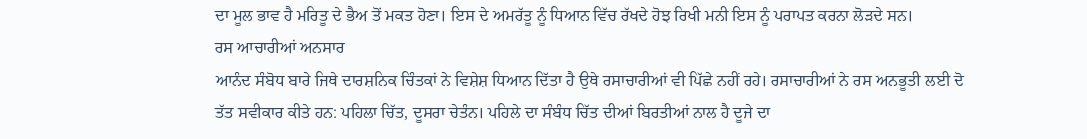ਦਾ ਮੂਲ ਭਾਵ ਹੈ ਮਰਿਤੂ ਦੇ ਭੈਅ ਤੋਂ ਮਕਤ ਹੋਣਾ। ਇਸ ਦੇ ਅਮਰੱਤੂ ਨੂੰ ਧਿਆਨ ਵਿੱਚ ਰੱਖਦੇ ਹੋਝ ਰਿਖੀ ਮਨੀ ਇਸ ਨੂੰ ਪਰਾਪਤ ਕਰਨਾ ਲੋੜਦੇ ਸਨ।
ਰਸ ਆਚਾਰੀਆਂ ਅਨਸਾਰ
ਆਨੰਦ ਸੰਬੋਧ ਬਾਰੇ ਜਿਥੇ ਦਾਰਸ਼ਨਿਕ ਚਿੰਤਕਾਂ ਨੇ ਵਿਸ਼ੇਸ਼ ਧਿਆਨ ਦਿੱਤਾ ਹੈ ਉਥੇ ਰਸਾਚਾਰੀਆਂ ਵੀ ਪਿੱਛੇ ਨਹੀਂ ਰਹੇ। ਰਸਾਚਾਰੀਆਂ ਨੇ ਰਸ ਅਨਭੂਤੀ ਲਈ ਦੋ ਤੱਤ ਸਵੀਕਾਰ ਕੀਤੇ ਹਨ: ਪਹਿਲਾ ਚਿੱਤ, ਦੂਸਰਾ ਚੇਤੰਨ। ਪਹਿਲੇ ਦਾ ਸੰਬੰਧ ਚਿੱਤ ਦੀਆਂ ਬਿਰਤੀਆਂ ਨਾਲ ਹੈ ਦੂਜੇ ਦਾ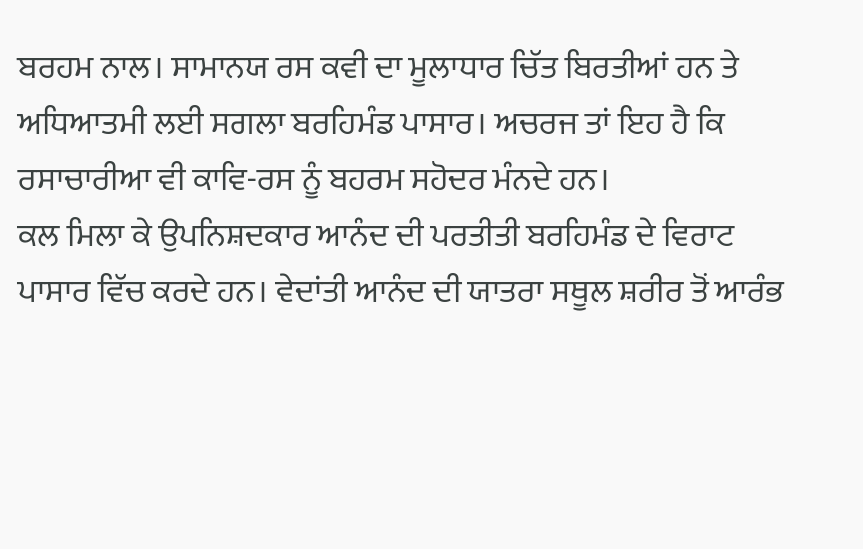ਬਰਹਮ ਨਾਲ। ਸਾਮਾਨਯ ਰਸ ਕਵੀ ਦਾ ਮੂਲਾਧਾਰ ਚਿੱਤ ਬਿਰਤੀਆਂ ਹਨ ਤੇ ਅਧਿਆਤਮੀ ਲਈ ਸਗਲਾ ਬਰਹਿਮੰਡ ਪਾਸਾਰ। ਅਚਰਜ ਤਾਂ ਇਹ ਹੈ ਕਿ ਰਸਾਚਾਰੀਆ ਵੀ ਕਾਵਿ-ਰਸ ਨੂੰ ਬਹਰਮ ਸਹੋਦਰ ਮੰਨਦੇ ਹਨ।
ਕਲ ਮਿਲਾ ਕੇ ਉਪਨਿਸ਼ਦਕਾਰ ਆਨੰਦ ਦੀ ਪਰਤੀਤੀ ਬਰਹਿਮੰਡ ਦੇ ਵਿਰਾਟ ਪਾਸਾਰ ਵਿੱਚ ਕਰਦੇ ਹਨ। ਵੇਦਾਂਤੀ ਆਨੰਦ ਦੀ ਯਾਤਰਾ ਸਥੂਲ ਸ਼ਰੀਰ ਤੋਂ ਆਰੰਭ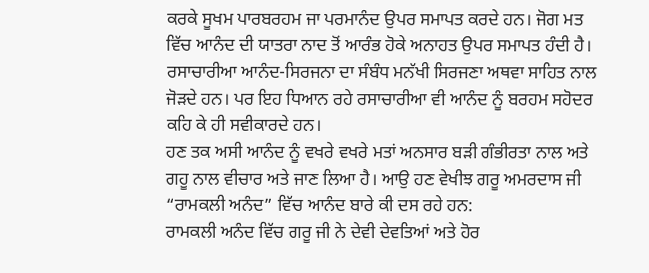ਕਰਕੇ ਸੂਖਮ ਪਾਰਬਰਹਮ ਜਾ ਪਰਮਾਨੰਦ ਉਪਰ ਸਮਾਪਤ ਕਰਦੇ ਹਨ। ਜੋਗ ਮਤ ਵਿੱਚ ਆਨੰਦ ਦੀ ਯਾਤਰਾ ਨਾਦ ਤੋਂ ਆਰੰਭ ਹੋਕੇ ਅਨਾਹਤ ਉਪਰ ਸਮਾਪਤ ਹੰਦੀ ਹੈ। ਰਸਾਚਾਰੀਆ ਆਨੰਦ-ਸਿਰਜਨਾ ਦਾ ਸੰਬੰਧ ਮਨੱਖੀ ਸਿਰਜਣਾ ਅਥਵਾ ਸਾਹਿਤ ਨਾਲ ਜੋੜਦੇ ਹਨ। ਪਰ ਇਹ ਧਿਆਨ ਰਹੇ ਰਸਾਚਾਰੀਆ ਵੀ ਆਨੰਦ ਨੂੰ ਬਰਹਮ ਸਹੋਦਰ ਕਹਿ ਕੇ ਹੀ ਸਵੀਕਾਰਦੇ ਹਨ।
ਹਣ ਤਕ ਅਸੀ ਆਨੰਦ ਨੂੰ ਵਖਰੇ ਵਖਰੇ ਮਤਾਂ ਅਨਸਾਰ ਬੜੀ ਗੰਭੀਰਤਾ ਨਾਲ ਅਤੇ ਗਹੂ ਨਾਲ ਵੀਚਾਰ ਅਤੇ ਜਾਣ ਲਿਆ ਹੈ। ਆਉ ਹਣ ਵੇਖੀਝ ਗਰੂ ਅਮਰਦਾਸ ਜੀ “ਰਾਮਕਲੀ ਅਨੰਦ” ਵਿੱਚ ਆਨੰਦ ਬਾਰੇ ਕੀ ਦਸ ਰਹੇ ਹਨ:
ਰਾਮਕਲੀ ਅਨੰਦ ਵਿੱਚ ਗਰੂ ਜੀ ਨੇ ਦੇਵੀ ਦੇਵਤਿਆਂ ਅਤੇ ਹੋਰ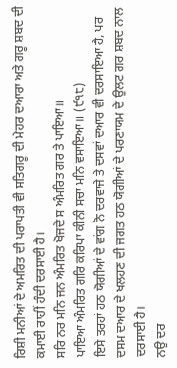ਰਿਸ਼ੀ ਮਨੀਆਂ ਦੇ ਅਮਰਿਤ ਦੀ ਪਰਾਪਤੀ ਵੀ ਸਤਿਗਰੂ ਦੀ ਮੇਹਰ ਦਆਰਾ ਅਤੇ ਗਰੂ ਸ਼ਬਦ ਦੀ ਕਮਾਈ ਰਾਹੀਂ ਹੰਦੀ ਦਰਸਾਈ ਹੈ।
ਸਰਿ ਨਰ ਮਨਿ ਜਨ ਅੰਮਰਿਤ ਖੋਜਦੇ ਸ ਅੰਮਰਿਤ ਗਰ ਤੇ ਪਾਇਆ॥
ਪਾਇਆ ਅੰਮਰਿਤ ਗਰਿ ਕਰਿਪਾ ਕੀਨੀ ਸਚਾ ਮਨਿ ਵਸਾਇਆ॥ (੯੧੮)
ਇਸੇ ਤਰਹਾਂ ਹਠ ਯੋਗੀਆਂ ਦੇ ਵਾਂਗ ਨੋ ਦਰਵਾਜੇ ਤੇ ਦਸਵਾਂ ਦਆਰ ਵੀ ਦਰਸਾਇਆ ਹੈ, ਪਰ ਦਸਮ ਦਆਰ ਦੇ ਖਲਹਣ ਦੀ ਜਗਤ ਹਠ ਯੋਗੀਆਂ ਦੇ ਪਰਣਾਯਮ ਦੇ ਉਲਟ ਗਰ ਸ਼ਬਦ ਨਾਲ ਦਰਸਾਈ ਹੈ।
ਨਉ ਦਰ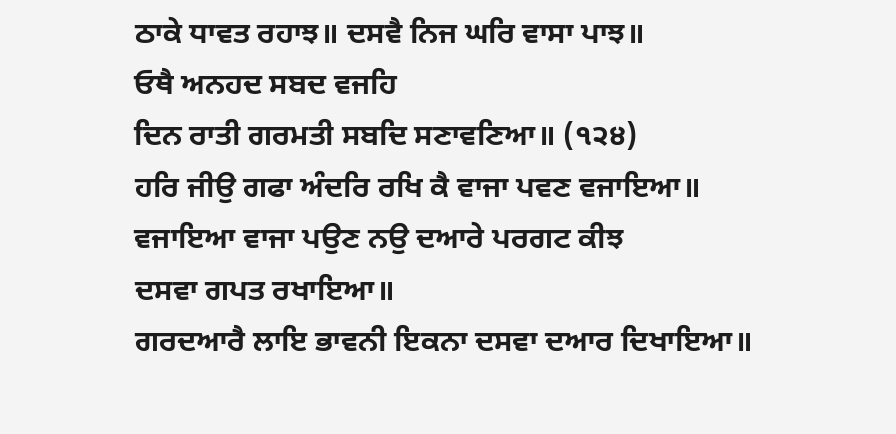ਠਾਕੇ ਧਾਵਤ ਰਹਾਝ॥ ਦਸਵੈ ਨਿਜ ਘਰਿ ਵਾਸਾ ਪਾਝ॥
ਓਥੈ ਅਨਹਦ ਸਬਦ ਵਜਹਿ
ਦਿਨ ਰਾਤੀ ਗਰਮਤੀ ਸਬਦਿ ਸਣਾਵਣਿਆ॥ (੧੨੪)
ਹਰਿ ਜੀਉ ਗਫਾ ਅੰਦਰਿ ਰਖਿ ਕੈ ਵਾਜਾ ਪਵਣ ਵਜਾਇਆ॥
ਵਜਾਇਆ ਵਾਜਾ ਪਉਣ ਨਉ ਦਆਰੇ ਪਰਗਟ ਕੀਝ
ਦਸਵਾ ਗਪਤ ਰਖਾਇਆ॥
ਗਰਦਆਰੈ ਲਾਇ ਭਾਵਨੀ ਇਕਨਾ ਦਸਵਾ ਦਆਰ ਦਿਖਾਇਆ॥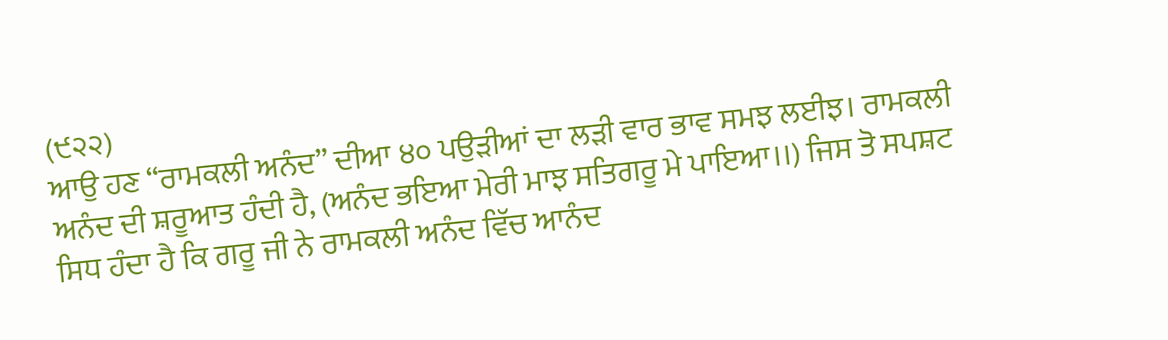(੯੨੨)
ਆਉ ਹਣ “ਰਾਮਕਲੀ ਅਨੰਦ” ਦੀਆ ੪੦ ਪਉੜੀਆਂ ਦਾ ਲੜੀ ਵਾਰ ਭਾਵ ਸਮਝ ਲਈਝ। ਰਾਮਕਲੀ ਅਨੰਦ ਦੀ ਸ਼ਰੂਆਤ ਹੰਦੀ ਹੈ, (ਅਨੰਦ ਭਇਆ ਮੇਰੀ ਮਾਝ ਸਤਿਗਰੂ ਮੇ ਪਾਇਆ।।) ਜਿਸ ਤੋ ਸਪਸ਼ਟ ਸਿਧ ਹੰਦਾ ਹੈ ਕਿ ਗਰੂ ਜੀ ਨੇ ਰਾਮਕਲੀ ਅਨੰਦ ਵਿੱਚ ਆਨੰਦ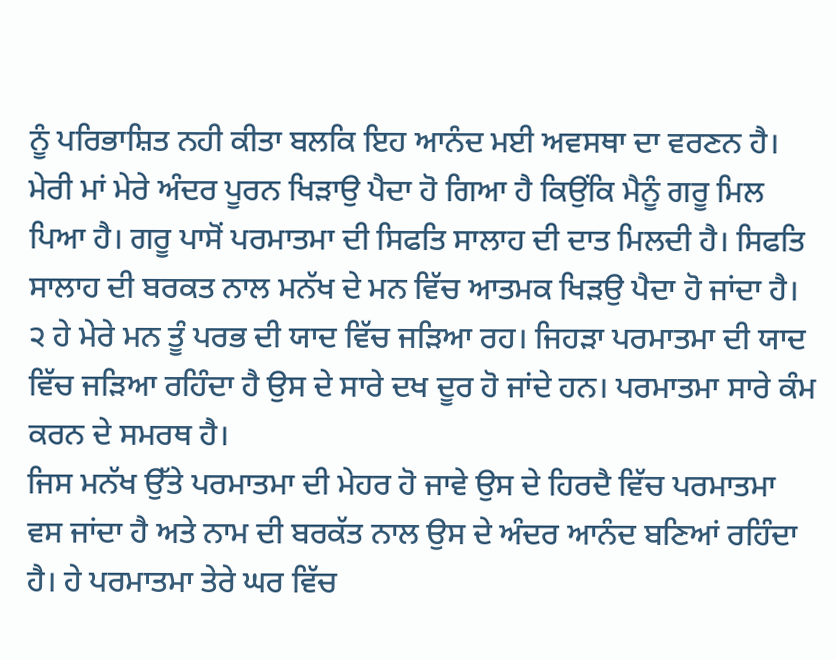ਨੂੰ ਪਰਿਭਾਸ਼ਿਤ ਨਹੀ ਕੀਤਾ ਬਲਕਿ ਇਹ ਆਨੰਦ ਮਈ ਅਵਸਥਾ ਦਾ ਵਰਣਨ ਹੈ। ਮੇਰੀ ਮਾਂ ਮੇਰੇ ਅੰਦਰ ਪੂਰਨ ਖਿੜਾਉ ਪੈਦਾ ਹੋ ਗਿਆ ਹੈ ਕਿਉਂਕਿ ਮੈਨੂੰ ਗਰੂ ਮਿਲ ਪਿਆ ਹੈ। ਗਰੂ ਪਾਸੋਂ ਪਰਮਾਤਮਾ ਦੀ ਸਿਫਤਿ ਸਾਲਾਹ ਦੀ ਦਾਤ ਮਿਲਦੀ ਹੈ। ਸਿਫਤਿ ਸਾਲਾਹ ਦੀ ਬਰਕਤ ਨਾਲ ਮਨੱਖ ਦੇ ਮਨ ਵਿੱਚ ਆਤਮਕ ਖਿੜਉ ਪੈਦਾ ਹੋ ਜਾਂਦਾ ਹੈ।
੨ ਹੇ ਮੇਰੇ ਮਨ ਤੂੰ ਪਰਭ ਦੀ ਯਾਦ ਵਿੱਚ ਜੜਿਆ ਰਹ। ਜਿਹੜਾ ਪਰਮਾਤਮਾ ਦੀ ਯਾਦ ਵਿੱਚ ਜੜਿਆ ਰਹਿੰਦਾ ਹੈ ਉਸ ਦੇ ਸਾਰੇ ਦਖ ਦੂਰ ਹੋ ਜਾਂਦੇ ਹਨ। ਪਰਮਾਤਮਾ ਸਾਰੇ ਕੰਮ ਕਰਨ ਦੇ ਸਮਰਥ ਹੈ।
ਜਿਸ ਮਨੱਖ ਉੱਤੇ ਪਰਮਾਤਮਾ ਦੀ ਮੇਹਰ ਹੋ ਜਾਵੇ ਉਸ ਦੇ ਹਿਰਦੈ ਵਿੱਚ ਪਰਮਾਤਮਾ ਵਸ ਜਾਂਦਾ ਹੈ ਅਤੇ ਨਾਮ ਦੀ ਬਰਕੱਤ ਨਾਲ ਉਸ ਦੇ ਅੰਦਰ ਆਨੰਦ ਬਣਿਆਂ ਰਹਿੰਦਾ ਹੈ। ਹੇ ਪਰਮਾਤਮਾ ਤੇਰੇ ਘਰ ਵਿੱਚ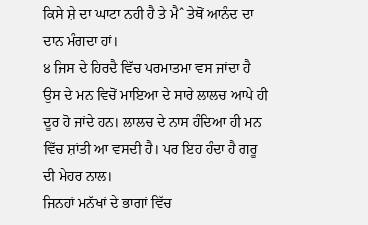ਕਿਸੇ ਸ਼ੇ ਦਾ ਘਾਟਾ ਨਹੀ ਹੈ ਤੇ ਮੈˆ ਤੇਥੋਂ ਆਨੰਦ ਦਾ ਦਾਨ ਮੰਗਦਾ ਹਾਂ।
੪ ਜਿਸ ਦੇ ਹਿਰਦੈ ਵਿੱਚ ਪਰਮਾਤਮਾ ਵਸ ਜਾਂਦਾ ਹੈ ਉਸ ਦੇ ਮਨ ਵਿਚੋਂ ਮਾਇਆ ਦੇ ਸਾਰੇ ਲਾਲਚ ਆਪੇ ਹੀ ਦੂਰ ਹੋ ਜਾਂਦੇ ਹਨ। ਲਾਲਚ ਦੇ ਨਾਸ ਹੰਦਿਆ ਹੀ ਮਨ ਵਿੱਚ ਸ਼ਾਂਤੀ ਆ ਵਸਦੀ ਹੈ। ਪਰ ਇਹ ਹੰਦਾ ਹੈ ਗਰੂ ਦੀ ਮੇਹਰ ਨਾਲ।
ਜਿਨਹਾਂ ਮਨੱਖਾਂ ਦੇ ਭਾਗਾਂ ਵਿੱਚ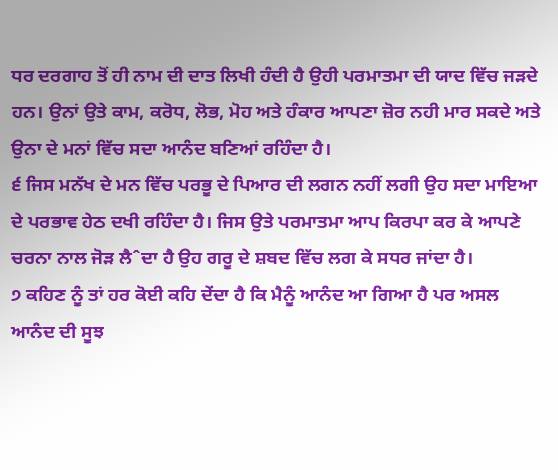ਧਰ ਦਰਗਾਹ ਤੋਂ ਹੀ ਨਾਮ ਦੀ ਦਾਤ ਲਿਖੀ ਹੰਦੀ ਹੈ ਉਹੀ ਪਰਮਾਤਮਾ ਦੀ ਯਾਦ ਵਿੱਚ ਜੜਦੇ ਹਨ। ਉਨਾਂ ਉਤੇ ਕਾਮ, ਕਰੋਧ, ਲੋਭ, ਮੋਹ ਅਤੇ ਹੰਕਾਰ ਆਪਣਾ ਜ਼ੋਰ ਨਹੀ ਮਾਰ ਸਕਦੇ ਅਤੇ ਉਨਾ ਦੇ ਮਨਾਂ ਵਿੱਚ ਸਦਾ ਆਨੰਦ ਬਣਿਆਂ ਰਹਿੰਦਾ ਹੈ।
੬ ਜਿਸ ਮਨੱਖ ਦੇ ਮਨ ਵਿੱਚ ਪਰਭੂ ਦੇ ਪਿਆਰ ਦੀ ਲਗਨ ਨਹੀਂ ਲਗੀ ਉਹ ਸਦਾ ਮਾਇਆ ਦੇ ਪਰਭਾਵ ਹੇਠ ਦਖੀ ਰਹਿੰਦਾ ਹੈ। ਜਿਸ ਉਤੇ ਪਰਮਾਤਮਾ ਆਪ ਕਿਰਪਾ ਕਰ ਕੇ ਆਪਣੇ ਚਰਨਾ ਨਾਲ ਜੋੜ ਲੈˆਦਾ ਹੈ ਉਹ ਗਰੂ ਦੇ ਸ਼ਬਦ ਵਿੱਚ ਲਗ ਕੇ ਸਧਰ ਜਾਂਦਾ ਹੈ।
੭ ਕਹਿਣ ਨੂੰ ਤਾਂ ਹਰ ਕੋਈ ਕਹਿ ਦੇਂਦਾ ਹੈ ਕਿ ਮੈਨੂੰ ਆਨੰਦ ਆ ਗਿਆ ਹੈ ਪਰ ਅਸਲ ਆਨੰਦ ਦੀ ਸੂਝ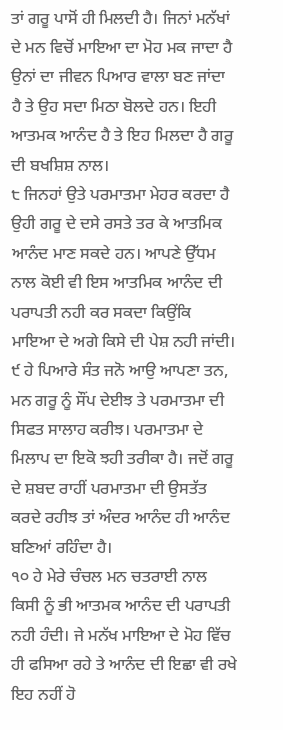ਤਾਂ ਗਰੂ ਪਾਸੋਂ ਹੀ ਮਿਲਦੀ ਹੈ। ਜਿਨਾਂ ਮਨੱਖਾਂ ਦੇ ਮਨ ਵਿਚੋਂ ਮਾਇਆ ਦਾ ਮੋਹ ਮਕ ਜਾਦਾ ਹੈ ਉਨਾਂ ਦਾ ਜੀਵਨ ਪਿਆਰ ਵਾਲਾ ਬਣ ਜਾਂਦਾ ਹੈ ਤੇ ਉਹ ਸਦਾ ਮਿਠਾ ਬੋਲਦੇ ਹਨ। ਇਹੀ ਆਤਮਕ ਆਨੰਦ ਹੈ ਤੇ ਇਹ ਮਿਲਦਾ ਹੈ ਗਰੂ ਦੀ ਬਖਸ਼ਿਸ਼ ਨਾਲ।
੮ ਜਿਨਹਾਂ ਉਤੇ ਪਰਮਾਤਮਾ ਮੇਹਰ ਕਰਦਾ ਹੈ ਉਹੀ ਗਰੂ ਦੇ ਦਸੇ ਰਸਤੇ ਤਰ ਕੇ ਆਤਮਿਕ ਆਨੰਦ ਮਾਣ ਸਕਦੇ ਹਨ। ਆਪਣੇ ਉੱਧਮ ਨਾਲ ਕੋਈ ਵੀ ਇਸ ਆਤਮਿਕ ਆਨੰਦ ਦੀ ਪਰਾਪਤੀ ਨਹੀ ਕਰ ਸਕਦਾ ਕਿਉਂਕਿ ਮਾਇਆ ਦੇ ਅਗੇ ਕਿਸੇ ਦੀ ਪੇਸ਼ ਨਹੀ ਜਾਂਦੀ।
੯ ਹੇ ਪਿਆਰੇ ਸੰਤ ਜਨੋ ਆਉ ਆਪਣਾ ਤਨ, ਮਨ ਗਰੂ ਨੂੰ ਸੌਂਪ ਦੇਈਝ ਤੇ ਪਰਮਾਤਮਾ ਦੀ ਸਿਫਤ ਸਾਲਾਹ ਕਰੀਝ। ਪਰਮਾਤਮਾ ਦੇ ਮਿਲਾਪ ਦਾ ਇਕੋ ਝਹੀ ਤਰੀਕਾ ਹੈ। ਜਦੋਂ ਗਰੂ ਦੇ ਸ਼ਬਦ ਰਾਹੀਂ ਪਰਮਾਤਮਾ ਦੀ ਉਸਤੱਤ ਕਰਦੇ ਰਹੀਝ ਤਾਂ ਅੰਦਰ ਆਨੰਦ ਹੀ ਆਨੰਦ ਬਣਿਆਂ ਰਹਿੰਦਾ ਹੈ।
੧੦ ਹੇ ਮੇਰੇ ਚੰਚਲ ਮਨ ਚਤਰਾਈ ਨਾਲ ਕਿਸੀ ਨੂੰ ਭੀ ਆਤਮਕ ਆਨੰਦ ਦੀ ਪਰਾਪਤੀ ਨਹੀ ਹੰਦੀ। ਜੇ ਮਨੱਖ ਮਾਇਆ ਦੇ ਮੋਹ ਵਿੱਚ ਹੀ ਫਸਿਆ ਰਹੇ ਤੇ ਆਨੰਦ ਦੀ ਇਛਾ ਵੀ ਰਖੇ ਇਹ ਨਹੀਂ ਹੋ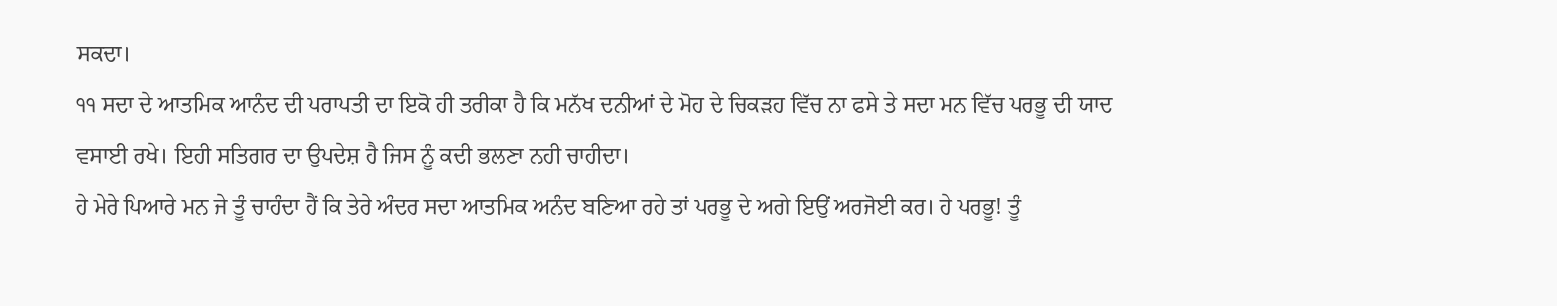ਸਕਦਾ।
੧੧ ਸਦਾ ਦੇ ਆਤਮਿਕ ਆਨੰਦ ਦੀ ਪਰਾਪਤੀ ਦਾ ਇਕੋ ਹੀ ਤਰੀਕਾ ਹੈ ਕਿ ਮਨੱਖ ਦਨੀਆਂ ਦੇ ਮੋਹ ਦੇ ਚਿਕੜਹ ਵਿੱਚ ਨਾ ਫਸੇ ਤੇ ਸਦਾ ਮਨ ਵਿੱਚ ਪਰਭੂ ਦੀ ਯਾਦ ਵਸਾਈ ਰਖੇ। ਇਹੀ ਸਤਿਗਰ ਦਾ ਉਪਦੇਸ਼ ਹੈ ਜਿਸ ਨੂੰ ਕਦੀ ਭਲਣਾ ਨਹੀ ਚਾਹੀਦਾ।
ਹੇ ਮੇਰੇ ਪਿਆਰੇ ਮਨ ਜੇ ਤੂੰ ਚਾਹੰਦਾ ਹੈਂ ਕਿ ਤੇਰੇ ਅੰਦਰ ਸਦਾ ਆਤਮਿਕ ਅਨੰਦ ਬਣਿਆ ਰਹੇ ਤਾਂ ਪਰਭੂ ਦੇ ਅਗੇ ਇਉਂ ਅਰਜੋਈ ਕਰ। ਹੇ ਪਰਭੂ! ਤੂੰ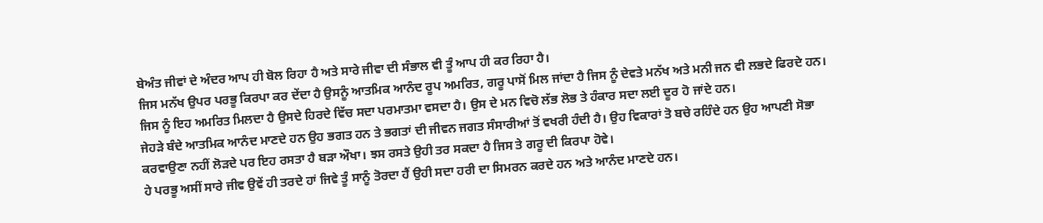ਬੇਅੰਤ ਜੀਵਾਂ ਦੇ ਅੰਦਰ ਆਪ ਹੀ ਬੋਲ ਰਿਹਾ ਹੈ ਅਤੇ ਸਾਰੇ ਜੀਵਾ ਦੀ ਸੰਭਾਲ ਵੀ ਤੂੰ ਆਪ ਹੀ ਕਰ ਰਿਹਾ ਹੈ।
ਜਿਸ ਮਨੱਖ ਉਪਰ ਪਰਭੂ ਕਿਰਪਾ ਕਰ ਦੇਂਦਾ ਹੈ ਉਸਨੂੰ ਆਤਮਿਕ ਆਨੰਦ ਰੂਪ ਅਮਰਿਤ, ਗਰੂ ਪਾਸੋਂ ਮਿਲ ਜਾਂਦਾ ਹੈ ਜਿਸ ਨੂੰ ਦੇਵਤੇ ਮਨੱਖ ਅਤੇ ਮਨੀ ਜਨ ਵੀ ਲਭਦੇ ਫਿਰਦੇ ਹਨ। ਜਿਸ ਨੂੰ ਇਹ ਅਮਰਿਤ ਮਿਲਦਾ ਹੈ ਉਸਦੇ ਹਿਰਦੇ ਵਿੱਚ ਸਦਾ ਪਰਮਾਤਮਾ ਵਸਦਾ ਹੈ। ਉਸ ਦੇ ਮਨ ਵਿਚੋ ਲੱਭ ਲੋਭ ਤੇ ਹੰਕਾਰ ਸਦਾ ਲਈ ਦੂਰ ਹੋ ਜਾਂਦੇ ਹਨ।
ਜੇਹੜੇ ਬੰਦੇ ਆਤਮਿਕ ਆਨੰਦ ਮਾਣਦੇ ਹਨ ਉਹ ਭਗਤ ਹਨ ਤੇ ਭਗਤਾਂ ਦੀ ਜੀਵਨ ਜਗਤ ਸੰਸਾਰੀਆਂ ਤੋਂ ਵਖਰੀ ਹੰਦੀ ਹੈ। ਉਹ ਵਿਕਾਰਾਂ ਤੋ ਬਚੇ ਰਹਿੰਦੇ ਹਨ ਉਹ ਆਪਣੀ ਸੋਭਾ ਕਰਵਾਉਣਾ ਨਹੀਂ ਲੋੜਦੇ ਪਰ ਇਹ ਰਸਤਾ ਹੈ ਬੜਾ ਔਖਾ। ਝਸ ਰਸਤੇ ਉਹੀ ਤਰ ਸਕਦਾ ਹੈ ਜਿਸ ਤੇ ਗਰੂ ਦੀ ਕਿਰਪਾ ਹੋਵੇ।
ਹੇ ਪਰਭੂ ਅਸੀਂ ਸਾਰੇ ਜੀਵ ਉਵੇਂ ਹੀ ਤਰਦੇ ਹਾਂ ਜਿਵੇ ਤੂੰ ਸਾਨੂੰ ਤੋਰਦਾ ਹੈਂ ਉਹੀ ਸਦਾ ਹਰੀ ਦਾ ਸਿਮਰਨ ਕਰਦੇ ਹਨ ਅਤੇ ਆਨੰਦ ਮਾਣਦੇ ਹਨ।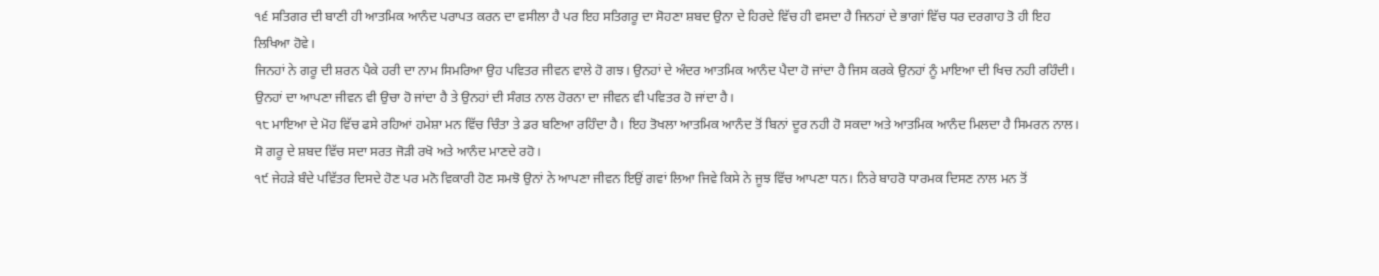੧੬ ਸਤਿਗਰ ਦੀ ਬਾਣੀ ਹੀ ਆਤਮਿਕ ਆਨੰਦ ਪਰਾਪਤ ਕਰਨ ਦਾ ਵਸੀਲਾ ਹੈ ਪਰ ਇਹ ਸਤਿਗਰੂ ਦਾ ਸੋਹਣਾ ਸ਼ਬਦ ਉਨਾ ਦੇ ਹਿਰਦੇ ਵਿੱਚ ਹੀ ਵਸਦਾ ਹੈ ਜਿਨਹਾਂ ਦੇ ਭਾਗਾਂ ਵਿੱਚ ਧਰ ਦਰਗਾਹ ਤੋ ਹੀ ਇਹ ਲਿਖਿਆ ਹੋਵੇ।
ਜਿਨਹਾਂ ਨੇ ਗਰੂ ਦੀ ਸ਼ਰਨ ਪੈਕੇ ਹਰੀ ਦਾ ਨਾਮ ਸਿਮਰਿਆ ਉਹ ਪਵਿਤਰ ਜੀਵਨ ਵਾਲੇ ਹੋ ਗਝ। ਉਨਹਾਂ ਦੇ ਅੰਦਰ ਆਤਮਿਕ ਆਨੰਦ ਪੈਦਾ ਹੋ ਜਾਂਦਾ ਹੈ ਜਿਸ ਕਰਕੇ ਉਨਹਾਂ ਨੂੰ ਮਾਇਆ ਦੀ ਖਿਚ ਨਹੀ ਰਹਿੰਦੀ। ਉਨਹਾਂ ਦਾ ਆਪਣਾ ਜੀਵਨ ਵੀ ਉਚਾ ਹੋ ਜਾਂਦਾ ਹੈ ਤੇ ਉਨਹਾਂ ਦੀ ਸੰਗਤ ਨਾਲ ਹੋਰਨਾ ਦਾ ਜੀਵਨ ਵੀ ਪਵਿਤਰ ਹੋ ਜਾਂਦਾ ਹੈ।
੧੮ ਮਾਇਆ ਦੇ ਮੋਹ ਵਿੱਚ ਫਸੇ ਰਹਿਆਂ ਹਮੇਸ਼ਾ ਮਨ ਵਿੱਚ ਚਿੰਤਾ ਤੇ ਡਰ ਬਣਿਆ ਰਹਿੰਦਾ ਹੈ। ਇਹ ਤੋਖਲਾ ਆਤਮਿਕ ਆਨੰਦ ਤੋਂ ਬਿਨਾਂ ਦੂਰ ਨਹੀ ਹੋ ਸਕਦਾ ਅਤੇ ਆਤਮਿਕ ਆਨੰਦ ਮਿਲਦਾ ਹੈ ਸਿਮਰਨ ਨਾਲ। ਸੋ ਗਰੂ ਦੇ ਸ਼ਬਦ ਵਿੱਚ ਸਦਾ ਸਰਤ ਜੋੜੀ ਰਖੋ ਅਤੇ ਆਨੰਦ ਮਾਣਦੇ ਰਹੋ।
੧੯ ਜੇਹੜੇ ਬੰਦੇ ਪਵਿੱਤਰ ਦਿਸਦੇ ਹੋਣ ਪਰ ਮਨੋ ਵਿਕਾਰੀ ਹੋਣ ਸਮਝੋ ਉਨਾਂ ਨੇ ਆਪਣਾ ਜੀਵਨ ਇਉਂ ਗਵਾਂ ਲਿਆ ਜਿਵੇ ਕਿਸੇ ਨੇ ਜੂਝ ਵਿੱਚ ਆਪਣਾ ਧਨ। ਨਿਰੇ ਬਾਹਰੋ ਧਾਰਮਕ ਦਿਸਣ ਨਾਲ ਮਨ ਤੋਂ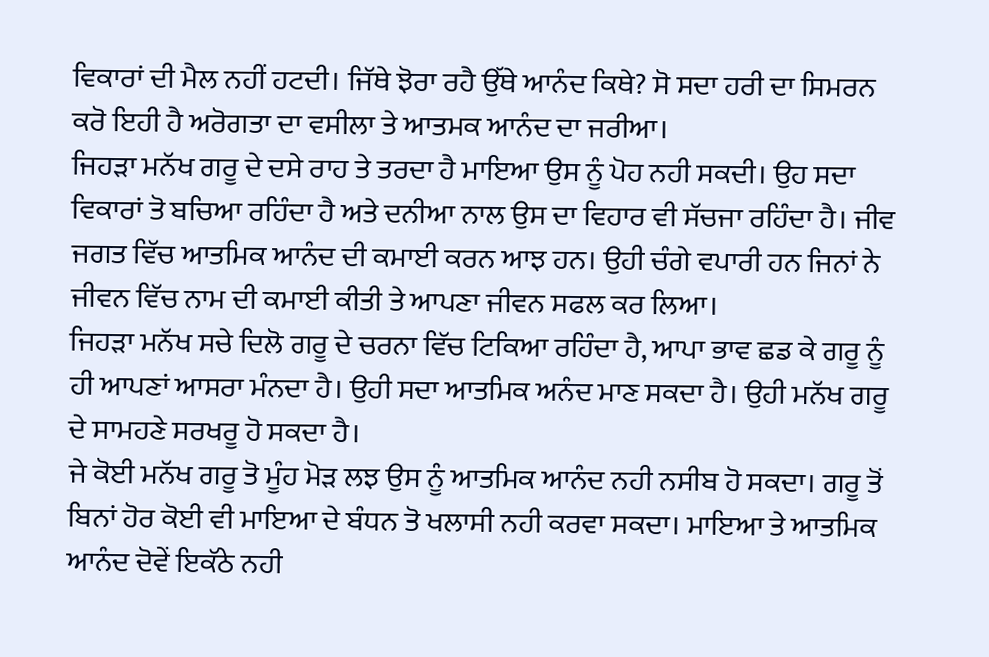ਵਿਕਾਰਾਂ ਦੀ ਮੈਲ ਨਹੀਂ ਹਟਦੀ। ਜਿੱਥੇ ਝੋਰਾ ਰਹੈ ਉੱਥੇ ਆਨੰਦ ਕਿਥੇ? ਸੋ ਸਦਾ ਹਰੀ ਦਾ ਸਿਮਰਨ ਕਰੋ ਇਹੀ ਹੈ ਅਰੋਗਤਾ ਦਾ ਵਸੀਲਾ ਤੇ ਆਤਮਕ ਆਨੰਦ ਦਾ ਜਰੀਆ।
ਜਿਹੜਾ ਮਨੱਖ ਗਰੂ ਦੇ ਦਸੇ ਰਾਹ ਤੇ ਤਰਦਾ ਹੈ ਮਾਇਆ ਉਸ ਨੂੰ ਪੋਹ ਨਹੀ ਸਕਦੀ। ਉਹ ਸਦਾ ਵਿਕਾਰਾਂ ਤੋ ਬਚਿਆ ਰਹਿੰਦਾ ਹੈ ਅਤੇ ਦਨੀਆ ਨਾਲ ਉਸ ਦਾ ਵਿਹਾਰ ਵੀ ਸੱਚਜਾ ਰਹਿੰਦਾ ਹੈ। ਜੀਵ ਜਗਤ ਵਿੱਚ ਆਤਮਿਕ ਆਨੰਦ ਦੀ ਕਮਾਈ ਕਰਨ ਆਝ ਹਨ। ਉਹੀ ਚੰਗੇ ਵਪਾਰੀ ਹਨ ਜਿਨਾਂ ਨੇ ਜੀਵਨ ਵਿੱਚ ਨਾਮ ਦੀ ਕਮਾਈ ਕੀਤੀ ਤੇ ਆਪਣਾ ਜੀਵਨ ਸਫਲ ਕਰ ਲਿਆ।
ਜਿਹੜਾ ਮਨੱਖ ਸਚੇ ਦਿਲੋ ਗਰੂ ਦੇ ਚਰਨਾ ਵਿੱਚ ਟਿਕਿਆ ਰਹਿੰਦਾ ਹੈ, ਆਪਾ ਭਾਵ ਛਡ ਕੇ ਗਰੂ ਨੂੰ ਹੀ ਆਪਣਾਂ ਆਸਰਾ ਮੰਨਦਾ ਹੈ। ਉਹੀ ਸਦਾ ਆਤਮਿਕ ਅਨੰਦ ਮਾਣ ਸਕਦਾ ਹੈ। ਉਹੀ ਮਨੱਖ ਗਰੂ ਦੇ ਸਾਮਹਣੇ ਸਰਖਰੂ ਹੋ ਸਕਦਾ ਹੈ।
ਜੇ ਕੋਈ ਮਨੱਖ ਗਰੂ ਤੋ ਮੂੰਹ ਮੋੜ ਲਝ ਉਸ ਨੂੰ ਆਤਮਿਕ ਆਨੰਦ ਨਹੀ ਨਸੀਬ ਹੋ ਸਕਦਾ। ਗਰੂ ਤੋਂ ਬਿਨਾਂ ਹੋਰ ਕੋਈ ਵੀ ਮਾਇਆ ਦੇ ਬੰਧਨ ਤੋ ਖਲਾਸੀ ਨਹੀ ਕਰਵਾ ਸਕਦਾ। ਮਾਇਆ ਤੇ ਆਤਮਿਕ ਆਨੰਦ ਦੋਵੇਂ ਇਕੱਠੇ ਨਹੀ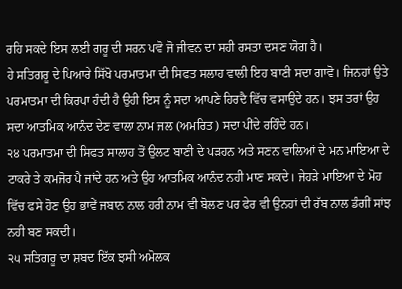ਰਹਿ ਸਕਦੇ ਇਸ ਲਈ ਗਰੂ ਦੀ ਸਰਨ ਪਵੋ ਜੋ ਜੀਵਨ ਦਾ ਸਹੀ ਰਸਤਾ ਦਸਣ ਯੋਗ ਹੈ।
ਹੇ ਸਤਿਗਰੂ ਦੇ ਪਿਆਰੇ ਸਿੱਖੋ ਪਰਮਾਤਮਾ ਦੀ ਸਿਫਤ ਸਲਾਹ ਵਾਲੀ ਇਹ ਬਾਣੀ ਸਦਾ ਗਾਵੋ। ਜਿਨਹਾਂ ਉਤੇ ਪਰਮਾਤਮਾ ਦੀ ਕਿਰਪਾ ਹੰਦੀ ਹੈ ਉਹੀ ਇਸ ਨੂੰ ਸਦਾ ਆਪਣੇ ਹਿਰਦੈ ਵਿੱਚ ਵਸਾਉਦੇ ਹਨ। ਝਸ ਤਰਾਂ ਉਹ ਸਦਾ ਆਤਮਿਕ ਆਨੰਦ ਦੇਣ ਵਾਲਾ ਨਾਮ ਜਲ (ਅਮਰਿਤ) ਸਦਾ ਪੀਂਦੇ ਰਹਿੰਦੇ ਹਨ।
੨੪ ਪਰਮਾਤਮਾ ਦੀ ਸਿਫਤ ਸਾਲਾਹ ਤੋਂ ਉਲਟ ਬਾਣੀ ਦੇ ਪੜਹਨ ਅਤੇ ਸਣਨ ਵਾਲਿਆਂ ਦੇ ਮਨ ਮਾਇਆ ਦੇ ਟਾਕਰੇ ਤੇ ਕਮਜੋਰ ਪੈ ਜਾਂਦੇ ਹਨ ਅਤੇ ਉਹ ਆਤਮਿਕ ਆਨੰਦ ਨਹੀ ਮਾਣ ਸਕਦੇ। ਜੇਹੜੇ ਮਾਇਆ ਦੇ ਮੋਹ ਵਿੱਚ ਫਸੇ ਹੋਣ ਉਹ ਭਾਵੇਂ ਜਬਾਨ ਨਾਲ ਹਰੀ ਨਾਮ ਵੀ ਬੋਲਣ ਪਰ ਫੇਰ ਵੀ ਉਨਹਾਂ ਦੀ ਰੱਬ ਨਾਲ ਡੰਗੀਂ ਸਾਂਝ ਨਹੀ ਬਣ ਸਕਦੀ।
੨੫ ਸਤਿਗਰੂ ਦਾ ਸ਼ਬਦ ਇੱਕ ਝਸੀ ਅਮੋਲਕ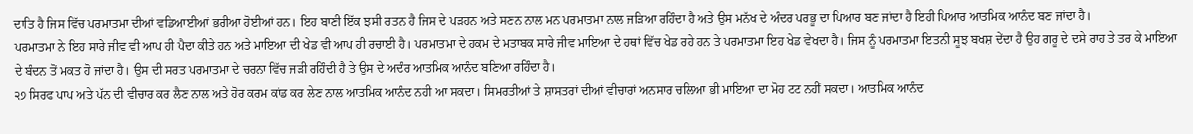ਦਾਤਿ ਹੈ ਜਿਸ ਵਿੱਚ ਪਰਮਾਤਮਾ ਦੀਆਂ ਵਡਿਆਈਆਂ ਭਰੀਆ ਹੋਈਆਂ ਹਨ। ਇਹ ਬਾਣੀ ਇੱਕ ਝਸੀ ਰਤਨ ਹੈ ਜਿਸ ਦੇ ਪੜਹਨ ਅਤੇ ਸਣਨ ਨਾਲ ਮਨ ਪਰਮਾਤਮਾ ਨਾਲ ਜੜਿਆ ਰਹਿੰਦਾ ਹੈ ਅਤੇ ਉਸ ਮਨੱਖ ਦੇ ਅੰਦਰ ਪਰਭੂ ਦਾ ਪਿਆਰ ਬਣ ਜਾਂਦਾ ਹੈ ਇਹੀ ਪਿਆਰ ਆਤਮਿਕ ਆਨੰਦ ਬਣ ਜਾਂਦਾ ਹੈ।
ਪਰਮਾਤਮਾ ਨੇ ਇਹ ਸਾਰੇ ਜੀਵ ਵੀ ਆਪ ਹੀ ਪੈਦਾ ਕੀਤੇ ਹਨ ਅਤੇ ਮਾਇਆ ਦੀ ਖੇਡ ਵੀ ਆਪ ਹੀ ਰਚਾਈ ਹੈ। ਪਰਮਾਤਮਾ ਦੇ ਹਕਮ ਦੇ ਮਤਾਬਕ ਸਾਰੇ ਜੀਵ ਮਾਇਆ ਦੇ ਹਥਾਂ ਵਿੱਚ ਖੇਡ ਰਹੇ ਹਨ ਤੇ ਪਰਮਾਤਮਾ ਇਹ ਖੇਡ ਵੇਖਦਾ ਹੈ। ਜਿਸ ਨੂੰ ਪਰਮਾਤਮਾ ਇਤਨੀ ਸੂਝ ਬਖਸ਼ ਦੇਂਦਾ ਹੈ ਉਹ ਗਰੂ ਦੇ ਦਸੇ ਰਾਹ ਤੇ ਤਰ ਕੇ ਮਾਇਆ ਦੇ ਬੰਦਨ ਤੋਂ ਮਕਤ ਹੋ ਜਾਂਦਾ ਹੈ। ਉਸ ਦੀ ਸਰਤ ਪਰਮਾਤਮਾ ਦੇ ਚਰਨਾ ਵਿੱਚ ਜੜੀ ਰਹਿੰਦੀ ਹੈ ਤੇ ਉਸ ਦੇ ਅਦੰਰ ਆਤਮਿਕ ਆਨੰਦ ਬਣਿਆ ਰਹਿੰਦਾ ਹੈ।
੨੭ ਸਿਰਫ ਪਾਪ ਅਤੇ ਪੱਨ ਦੀ ਵੀਚਾਰ ਕਰ ਲੈਣ ਨਾਲ ਅਤੇ ਹੋਰ ਕਰਮ ਕਾਂਡ ਕਰ ਲੇਣ ਨਾਲ ਆਤਮਿਕ ਆਨੰਦ ਨਹੀ ਆ ਸਕਦਾ। ਸਿਮਰਤੀਆਂ ਤੇ ਸ਼ਾਸਤਰਾਂ ਦੀਆਂ ਵੀਚਾਰਾਂ ਅਨਸਾਰ ਚਲਿਆ ਭੀ ਮਾਇਆ ਦਾ ਮੋਹ ਟਟ ਨਹੀਂ ਸਕਦਾ। ਆਤਮਿਕ ਆਨੰਦ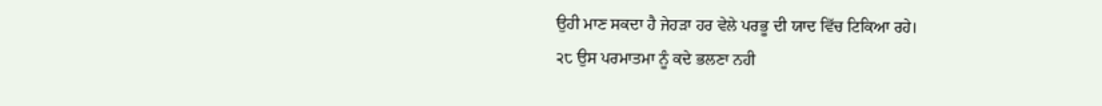ਉਹੀ ਮਾਣ ਸਕਦਾ ਹੈ ਜੇਹੜਾ ਹਰ ਵੇਲੇ ਪਰਭੂ ਦੀ ਯਾਦ ਵਿੱਚ ਟਿਕਿਆ ਰਹੇ।
੨੮ ਉਸ ਪਰਮਾਤਮਾ ਨੂੰ ਕਦੇ ਭਲਣਾ ਨਹੀ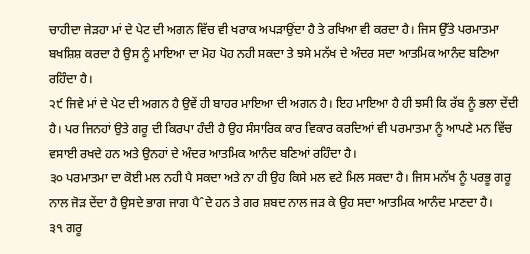ਚਾਹੀਦਾ ਜੇੜਹਾ ਮਾਂ ਦੇ ਪੇਟ ਦੀ ਅਗਨ ਵਿੱਚ ਵੀ ਖਰਾਕ ਅਪੜਾਉਂਦਾ ਹੈ ਤੇ ਰਖਿਆ ਵੀ ਕਰਦਾ ਹੈ। ਜਿਸ ਉੱਤੇ ਪਰਮਾਤਮਾ ਬਖਸ਼ਿਸ਼ ਕਰਦਾ ਹੈ ਉਸ ਨੂੰ ਮਾਇਆ ਦਾ ਮੋਹ ਪੋਹ ਨਹੀ ਸਕਦਾ ਤੇ ਝਸੇ ਮਨੱਖ ਦੇ ਅੰਦਰ ਸਦਾ ਆਤਮਿਕ ਆਨੰਦ ਬਣਿਆ ਰਹਿੰਦਾ ਹੈ।
੨੯ ਜਿਵੇ ਮਾਂ ਦੇ ਪੇਟ ਦੀ ਅਗਨ ਹੈ ਉਵੇਂ ਹੀ ਬਾਹਰ ਮਾਇਆ ਦੀ ਅਗਨ ਹੈ। ਇਹ ਮਾਇਆ ਹੈ ਹੀ ਝਸੀ ਕਿ ਰੱਬ ਨੂੰ ਭਲਾ ਦੇਂਦੀ ਹੈ। ਪਰ ਜਿਨਹਾਂ ਉਤੇ ਗਰੂ ਦੀ ਕਿਰਪਾ ਹੰਦੀ ਹੈ ਉਹ ਸੰਸਾਰਿਕ ਕਾਰ ਵਿਕਾਰ ਕਰਦਿਆਂ ਵੀ ਪਰਮਾਤਮਾ ਨੂੰ ਆਪਣੇ ਮਨ ਵਿੱਚ ਵਸਾਈ ਰਖਦੇ ਹਨ ਅਤੇ ਉਨਹਾਂ ਦੇ ਅੰਦਰ ਆਤਮਿਕ ਆਨੰਦ ਬਣਿਆਂ ਰਹਿੰਦਾ ਹੈ।
੩੦ ਪਰਮਾਤਮਾ ਦਾ ਕੋਈ ਮਲ ਨਹੀ ਪੈ ਸਕਦਾ ਅਤੇ ਨਾ ਹੀ ਉਹ ਕਿਸੇ ਮਲ ਵਟੇ ਮਿਲ ਸਕਦਾ ਹੈ। ਜਿਸ ਮਨੱਖ ਨੂੰ ਪਰਭੂ ਗਰੂ ਨਾਲ ਜੋੜ ਦੇਂਦਾ ਹੈ ਉਸਦੇ ਭਾਗ ਜਾਗ ਪੈˆਦੇ ਹਨ ਤੇ ਗਰ ਸ਼ਬਦ ਨਾਲ ਜੜ ਕੇ ਉਹ ਸਦਾ ਆਤਮਿਕ ਆਨੰਦ ਮਾਣਦਾ ਹੈ।
੩੧ ਗਰੂ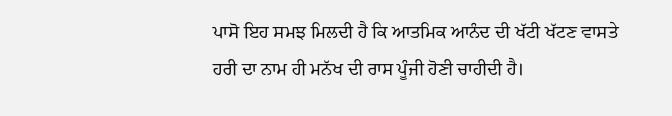ਪਾਸੋ ਇਹ ਸਮਝ ਮਿਲਦੀ ਹੈ ਕਿ ਆਤਮਿਕ ਆਨੰਦ ਦੀ ਖੱਟੀ ਖੱਟਣ ਵਾਸਤੇ ਹਰੀ ਦਾ ਨਾਮ ਹੀ ਮਨੱਖ ਦੀ ਰਾਸ ਪੂੰਜੀ ਹੋਣੀ ਚਾਹੀਦੀ ਹੈ।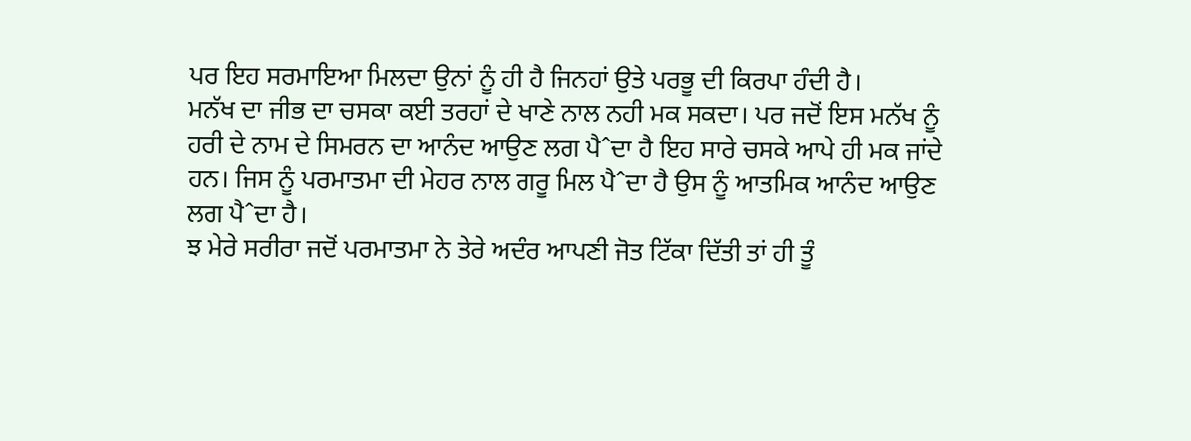ਪਰ ਇਹ ਸਰਮਾਇਆ ਮਿਲਦਾ ਉਨਾਂ ਨੂੰ ਹੀ ਹੈ ਜਿਨਹਾਂ ਉਤੇ ਪਰਭੂ ਦੀ ਕਿਰਪਾ ਹੰਦੀ ਹੈ।
ਮਨੱਖ ਦਾ ਜੀਭ ਦਾ ਚਸਕਾ ਕਈ ਤਰਹਾਂ ਦੇ ਖਾਣੇ ਨਾਲ ਨਹੀ ਮਕ ਸਕਦਾ। ਪਰ ਜਦੋਂ ਇਸ ਮਨੱਖ ਨੂੰ ਹਰੀ ਦੇ ਨਾਮ ਦੇ ਸਿਮਰਨ ਦਾ ਆਨੰਦ ਆਉਣ ਲਗ ਪੈˆਦਾ ਹੈ ਇਹ ਸਾਰੇ ਚਸਕੇ ਆਪੇ ਹੀ ਮਕ ਜਾਂਦੇ ਹਨ। ਜਿਸ ਨੂੰ ਪਰਮਾਤਮਾ ਦੀ ਮੇਹਰ ਨਾਲ ਗਰੂ ਮਿਲ ਪੈˆਦਾ ਹੈ ਉਸ ਨੂੰ ਆਤਮਿਕ ਆਨੰਦ ਆਉਣ ਲਗ ਪੈˆਦਾ ਹੈ।
ਝ ਮੇਰੇ ਸਰੀਰਾ ਜਦੋਂ ਪਰਮਾਤਮਾ ਨੇ ਤੇਰੇ ਅਦੰਰ ਆਪਣੀ ਜੋਤ ਟਿੱਕਾ ਦਿੱਤੀ ਤਾਂ ਹੀ ਤੂੰ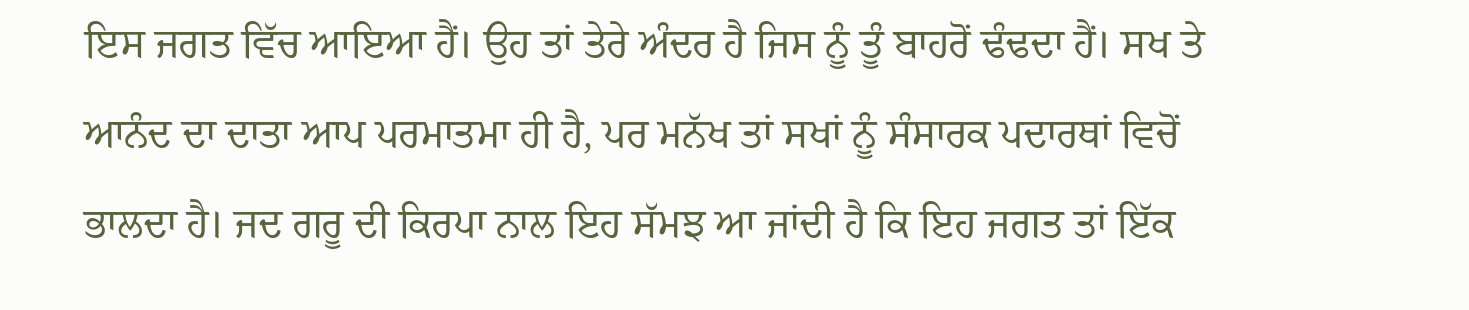ਇਸ ਜਗਤ ਵਿੱਚ ਆਇਆ ਹੈਂ। ਉਹ ਤਾਂ ਤੇਰੇ ਅੰਦਰ ਹੈ ਜਿਸ ਨੂੰ ਤੂੰ ਬਾਹਰੋਂ ਢੰਢਦਾ ਹੈਂ। ਸਖ ਤੇ ਆਨੰਦ ਦਾ ਦਾਤਾ ਆਪ ਪਰਮਾਤਮਾ ਹੀ ਹੈ, ਪਰ ਮਨੱਖ ਤਾਂ ਸਖਾਂ ਨੂੰ ਸੰਸਾਰਕ ਪਦਾਰਥਾਂ ਵਿਚੋਂ ਭਾਲਦਾ ਹੈ। ਜਦ ਗਰੂ ਦੀ ਕਿਰਪਾ ਨਾਲ ਇਹ ਸੱਮਝ ਆ ਜਾਂਦੀ ਹੈ ਕਿ ਇਹ ਜਗਤ ਤਾਂ ਇੱਕ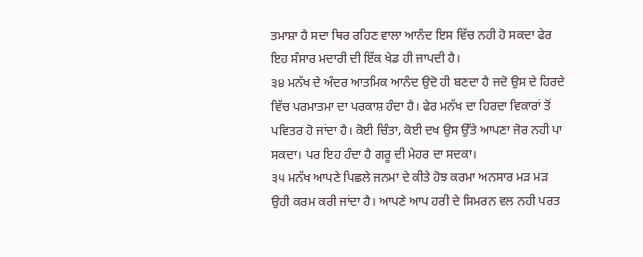ਤਮਾਸ਼ਾ ਹੈ ਸਦਾ ਥਿਰ ਰਹਿਣ ਵਾਲਾ ਆਨੰਦ ਇਸ ਵਿੱਚ ਨਹੀ ਹੋ ਸਕਦਾ ਫੇਰ ਇਹ ਸੰਸਾਰ ਮਦਾਰੀ ਦੀ ਇੱਕ ਖੇਡ ਹੀ ਜਾਪਦੀ ਹੈ।
੩੪ ਮਨੱਖ ਦੇ ਅੰਦਰ ਆਤਮਿਕ ਆਨੰਦ ਉਦੋ ਹੀ ਬਣਦਾ ਹੈ ਜਦੋ ਉਸ ਦੇ ਹਿਰਦੇ ਵਿੱਚ ਪਰਮਾਤਮਾ ਦਾ ਪਰਕਾਸ਼ ਹੰਦਾ ਹੈ। ਫੇਰ ਮਨੱਖ ਦਾ ਹਿਰਦਾ ਵਿਕਾਰਾਂ ਤੋਂ ਪਵਿਤਰ ਹੋ ਜਾਂਦਾ ਹੈ। ਕੋਈ ਚਿੰਤਾ, ਕੋਈ ਦਖ ਉਸ ਉੱਤੇ ਆਪਣਾ ਜੋਰ ਨਹੀ ਪਾ ਸਕਦਾ। ਪਰ ਇਹ ਹੰਦਾ ਹੈ ਗਰੂ ਦੀ ਮੇਹਰ ਦਾ ਸਦਕਾ।
੩੫ ਮਨੱਖ ਆਪਣੇ ਪਿਛਲੇ ਜਨਮਾ ਦੇ ਕੀਤੇ ਹੋਝ ਕਰਮਾ ਅਨਸਾਰ ਮੜ ਮੜ ਉਹੀ ਕਰਮ ਕਰੀ ਜਾਂਦਾ ਹੈ। ਆਪਣੇ ਆਪ ਹਰੀ ਦੇ ਸਿਮਰਨ ਵਲ ਨਹੀ ਪਰਤ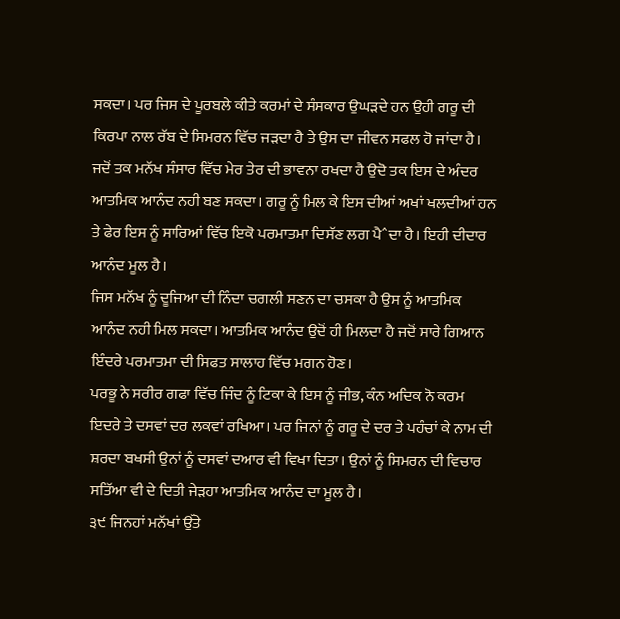ਸਕਦਾ। ਪਰ ਜਿਸ ਦੇ ਪੂਰਬਲੇ ਕੀਤੇ ਕਰਮਾਂ ਦੇ ਸੰਸਕਾਰ ਉਘੜਦੇ ਹਨ ਉਹੀ ਗਰੂ ਦੀ ਕਿਰਪਾ ਨਾਲ ਰੱਬ ਦੇ ਸਿਮਰਨ ਵਿੱਚ ਜੜਦਾ ਹੈ ਤੇ ਉਸ ਦਾ ਜੀਵਨ ਸਫਲ ਹੋ ਜਾਂਦਾ ਹੈ।
ਜਦੋਂ ਤਕ ਮਨੱਖ ਸੰਸਾਰ ਵਿੱਚ ਮੇਰ ਤੇਰ ਦੀ ਭਾਵਨਾ ਰਖਦਾ ਹੈ ਉਦੋ ਤਕ ਇਸ ਦੇ ਅੰਦਰ ਆਤਮਿਕ ਆਨੰਦ ਨਹੀ ਬਣ ਸਕਦਾ। ਗਰੂ ਨੂੰ ਮਿਲ ਕੇ ਇਸ ਦੀਆਂ ਅਖਾਂ ਖਲਦੀਆਂ ਹਨ ਤੇ ਫੇਰ ਇਸ ਨੂੰ ਸਾਰਿਆਂ ਵਿੱਚ ਇਕੋ ਪਰਮਾਤਮਾ ਦਿਸੱਣ ਲਗ ਪੈˆਦਾ ਹੈ। ਇਹੀ ਦੀਦਾਰ ਆਨੰਦ ਮੂਲ ਹੈ।
ਜਿਸ ਮਨੱਖ ਨੂੰ ਦੂਜਿਆ ਦੀ ਨਿੰਦਾ ਚਗਲੀ ਸਣਨ ਦਾ ਚਸਕਾ ਹੈ ਉਸ ਨੂੰ ਆਤਮਿਕ ਆਨੰਦ ਨਹੀ ਮਿਲ ਸਕਦਾ। ਆਤਮਿਕ ਆਨੰਦ ਉਦੋਂ ਹੀ ਮਿਲਦਾ ਹੈ ਜਦੋਂ ਸਾਰੇ ਗਿਆਨ ਇੰਦਰੇ ਪਰਮਾਤਮਾ ਦੀ ਸਿਫਤ ਸਾਲਾਹ ਵਿੱਚ ਮਗਨ ਹੋਣ।
ਪਰਭੂ ਨੇ ਸਰੀਰ ਗਫਾ ਵਿੱਚ ਜਿੰਦ ਨੂੰ ਟਿਕਾ ਕੇ ਇਸ ਨੂੰ ਜੀਭ, ਕੰਨ ਅਦਿਕ ਨੋ ਕਰਮ ਇਦਰੇ ਤੇ ਦਸਵਾਂ ਦਰ ਲਕਵਾਂ ਰਖਿਆ। ਪਰ ਜਿਨਾਂ ਨੂੰ ਗਰੂ ਦੇ ਦਰ ਤੇ ਪਹੰਚਾਂ ਕੇ ਨਾਮ ਦੀ ਸ਼ਰਦਾ ਬਖਸੀ ਉਨਾਂ ਨੂੰ ਦਸਵਾਂ ਦਆਰ ਵੀ ਵਿਖਾ ਦਿਤਾ। ਉਨਾਂ ਨੂੰ ਸਿਮਰਨ ਦੀ ਵਿਚਾਰ ਸਤਿੱਆ ਵੀ ਦੇ ਦਿਤੀ ਜੇੜਹਾ ਆਤਮਿਕ ਆਨੰਦ ਦਾ ਮੂਲ ਹੈ।
੩੯ ਜਿਨਹਾਂ ਮਨੱਖਾਂ ਉੱਤੇ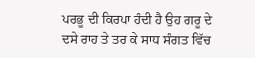ਪਰਭੂ ਦੀ ਕਿਰਪਾ ਹੰਦੀ ਹੈ ਉਹ ਗਰੂ ਦੇ ਦਸੇ ਰਾਹ ਤੇ ਤਰ ਕੇ ਸਾਧ ਸੰਗਤ ਵਿੱਚ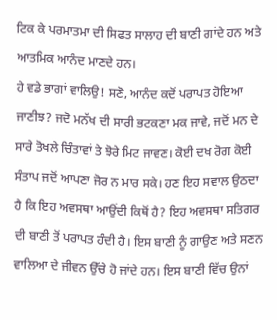ਟਿਕ ਕੇ ਪਰਮਾਤਮਾ ਦੀ ਸਿਫਤ ਸਾਲਾਹ ਦੀ ਬਾਣੀ ਗਾਂਦੇ ਹਨ ਅਤੇ ਆਤਮਿਕ ਆਨੰਦ ਮਾਣਦੇ ਹਨ।
ਹੇ ਵਡੇ ਭਾਗਾਂ ਵਾਲਿਉ! ਸਣੋ, ਆਨੰਦ ਕਦੋਂ ਪਰਾਪਤ ਹੋਇਆ ਜਾਣੀਝ? ਜਦੋ ਮਨੱਖ ਦੀ ਸਾਰੀ ਭਟਕਣਾ ਮਕ ਜਾਵੇ, ਜਦੋਂ ਮਨ ਦੇ ਸਾਰੇ ਤੋਖਲੇ ਚਿੰਤਾਵਾਂ ਤੇ ਝੋਰੇ ਮਿਟ ਜਾਵਣ। ਕੋਈ ਦਖ ਰੋਗ ਕੋਈ ਸੰਤਾਪ ਜਦੋਂ ਆਪਣਾ ਜੋਰ ਨ ਮਾਰ ਸਕੇ। ਹਣ ਇਹ ਸਵਾਲ ਉਠਦਾ ਹੈ ਕਿ ਇਹ ਅਵਸਥਾ ਆਉਂਦੀ ਕਿਥੋਂ ਹੈ? ਇਹ ਅਵਸਥਾ ਸਤਿਗਰ ਦੀ ਬਾਣੀ ਤੋਂ ਪਰਾਪਤ ਹੰਦੀ ਹੈ। ਇਸ ਬਾਣੀ ਨੂੰ ਗਾਉਣ ਅਤੇ ਸਣਨ ਵਾਲਿਆ ਦੇ ਜੀਵਨ ਉੱਚੇ ਹੋ ਜਾਂਦੇ ਹਨ। ਇਸ ਬਾਣੀ ਵਿੱਚ ਉਨਾਂ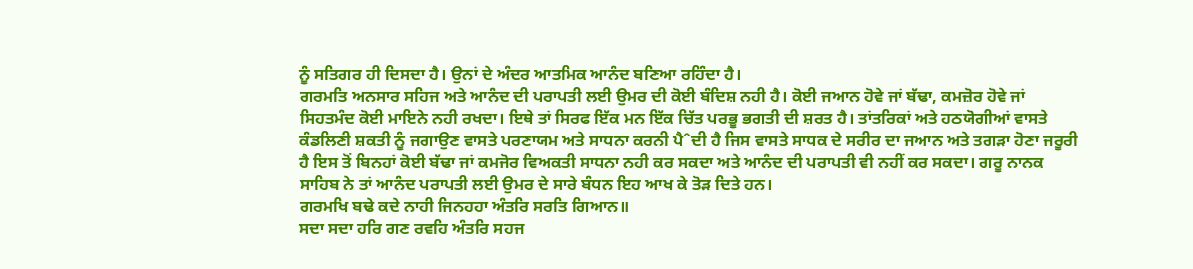ਨੂੰ ਸਤਿਗਰ ਹੀ ਦਿਸਦਾ ਹੈ। ਉਨਾਂ ਦੇ ਅੰਦਰ ਆਤਮਿਕ ਆਨੰਦ ਬਣਿਆ ਰਹਿੰਦਾ ਹੈ।
ਗਰਮਤਿ ਅਨਸਾਰ ਸਹਿਜ ਅਤੇ ਆਨੰਦ ਦੀ ਪਰਾਪਤੀ ਲਈ ਉਮਰ ਦੀ ਕੋਈ ਬੰਦਿਸ਼ ਨਹੀ ਹੈ। ਕੋਈ ਜਆਨ ਹੋਵੇ ਜਾਂ ਬੱਢਾ, ਕਮਜ਼ੋਰ ਹੋਵੇ ਜਾਂ ਸਿਹਤਮੰਦ ਕੋਈ ਮਾਇਨੇ ਨਹੀ ਰਖਦਾ। ਇਥੇ ਤਾਂ ਸਿਰਫ ਇੱਕ ਮਨ ਇੱਕ ਚਿੱਤ ਪਰਭੂ ਭਗਤੀ ਦੀ ਸ਼ਰਤ ਹੈ। ਤਾਂਤਰਿਕਾਂ ਅਤੇ ਹਠਯੋਗੀਆਂ ਵਾਸਤੇ ਕੰਡਲਿਣੀ ਸ਼ਕਤੀ ਨੂੰ ਜਗਾਉਣ ਵਾਸਤੇ ਪਰਣਾਯਮ ਅਤੇ ਸਾਧਨਾ ਕਰਨੀ ਪੈˆਦੀ ਹੈ ਜਿਸ ਵਾਸਤੇ ਸਾਧਕ ਦੇ ਸਰੀਰ ਦਾ ਜਆਨ ਅਤੇ ਤਗੜਾ ਹੋਣਾ ਜਰੂਰੀ ਹੈ ਇਸ ਤੋਂ ਬਿਨਹਾਂ ਕੋਈ ਬੱਢਾ ਜਾਂ ਕਮਜੋਰ ਵਿਅਕਤੀ ਸਾਧਨਾ ਨਹੀ ਕਰ ਸਕਦਾ ਅਤੇ ਆਨੰਦ ਦੀ ਪਰਾਪਤੀ ਵੀ ਨਹੀਂ ਕਰ ਸਕਦਾ। ਗਰੂ ਨਾਨਕ ਸਾਹਿਬ ਨੇ ਤਾਂ ਆਨੰਦ ਪਰਾਪਤੀ ਲਈ ਉਮਰ ਦੇ ਸਾਰੇ ਬੰਧਨ ਇਹ ਆਖ ਕੇ ਤੋੜ ਦਿਤੇ ਹਨ।
ਗਰਮਖਿ ਬਢੇ ਕਦੇ ਨਾਹੀ ਜਿਨਹਹਾ ਅੰਤਰਿ ਸਰਤਿ ਗਿਆਨ॥
ਸਦਾ ਸਦਾ ਹਰਿ ਗਣ ਰਵਹਿ ਅੰਤਰਿ ਸਹਜ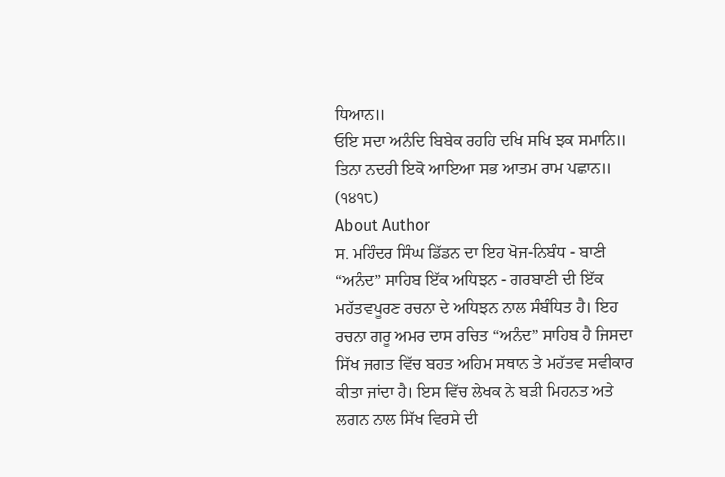ਧਿਆਨ॥
ਓਇ ਸਦਾ ਅਨੰਦਿ ਬਿਬੇਕ ਰਹਹਿ ਦਖਿ ਸਖਿ ਝਕ ਸਮਾਨਿ॥
ਤਿਨਾ ਨਦਰੀ ਇਕੋ ਆਇਆ ਸਭ ਆਤਮ ਰਾਮ ਪਛਾਨ॥ (੧੪੧੮)
About Author
ਸ. ਮਹਿੰਦਰ ਸਿੰਘ ਡਿੱਡਨ ਦਾ ਇਹ ਖੋਜ-ਨਿਬੰਧ - ਬਾਣੀ “ਅਨੰਦ” ਸਾਹਿਬ ਇੱਕ ਅਧਿਝਨ - ਗਰਬਾਣੀ ਦੀ ਇੱਕ ਮਹੱਤਵਪੂਰਣ ਰਚਨਾ ਦੇ ਅਧਿਝਨ ਨਾਲ ਸੰਬੰਧਿਤ ਹੈ। ਇਹ ਰਚਨਾ ਗਰੂ ਅਮਰ ਦਾਸ ਰਚਿਤ “ਅਨੰਦ” ਸਾਹਿਬ ਹੈ ਜਿਸਦਾ ਸਿੱਖ ਜਗਤ ਵਿੱਚ ਬਹਤ ਅਹਿਮ ਸਥਾਨ ਤੇ ਮਹੱਤਵ ਸਵੀਕਾਰ ਕੀਤਾ ਜਾਂਦਾ ਹੈ। ਇਸ ਵਿੱਚ ਲੇਖਕ ਨੇ ਬੜੀ ਮਿਹਨਤ ਅਤੇ ਲਗਨ ਨਾਲ ਸਿੱਖ ਵਿਰਸੇ ਦੀ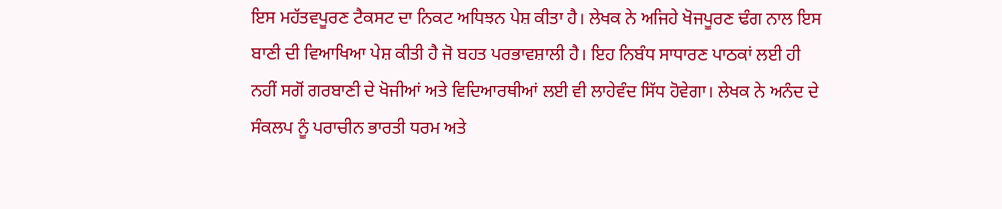ਇਸ ਮਹੱਤਵਪੂਰਣ ਟੈਕਸਟ ਦਾ ਨਿਕਟ ਅਧਿਝਨ ਪੇਸ਼ ਕੀਤਾ ਹੈ। ਲੇਖਕ ਨੇ ਅਜਿਹੇ ਖੋਜਪੂਰਣ ਢੰਗ ਨਾਲ ਇਸ ਬਾਣੀ ਦੀ ਵਿਆਖਿਆ ਪੇਸ਼ ਕੀਤੀ ਹੈ ਜੋ ਬਹਤ ਪਰਭਾਵਸ਼ਾਲੀ ਹੈ। ਇਹ ਨਿਬੰਧ ਸਾਧਾਰਣ ਪਾਠਕਾਂ ਲਈ ਹੀ ਨਹੀਂ ਸਗੋਂ ਗਰਬਾਣੀ ਦੇ ਖੋਜੀਆਂ ਅਤੇ ਵਿਦਿਆਰਥੀਆਂ ਲਈ ਵੀ ਲਾਹੇਵੰਦ ਸਿੱਧ ਹੋਵੇਗਾ। ਲੇਖਕ ਨੇ ਅਨੰਦ ਦੇ ਸੰਕਲਪ ਨੂੰ ਪਰਾਚੀਨ ਭਾਰਤੀ ਧਰਮ ਅਤੇ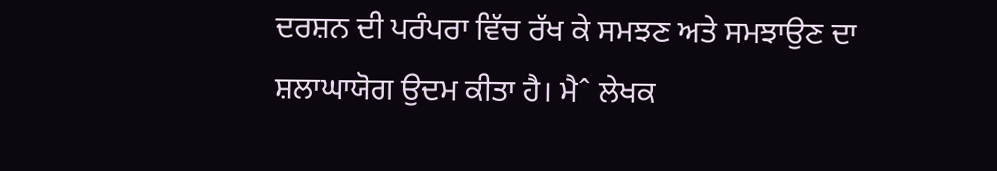ਦਰਸ਼ਨ ਦੀ ਪਰੰਪਰਾ ਵਿੱਚ ਰੱਖ ਕੇ ਸਮਝਣ ਅਤੇ ਸਮਝਾਉਣ ਦਾ ਸ਼ਲਾਘਾਯੋਗ ਉਦਮ ਕੀਤਾ ਹੈ। ਮੈˆ ਲੇਖਕ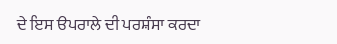ਦੇ ਇਸ ੳਪਰਾਲੇ ਦੀ ਪਰਸ਼ੰਸਾ ਕਰਦਾ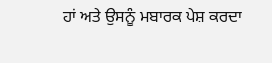ਹਾਂ ਅਤੇ ਉਸਨੂੰ ਮਬਾਰਕ ਪੇਸ਼ ਕਰਦਾ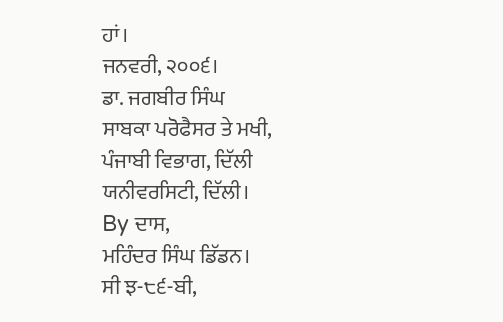ਹਾਂ।
ਜਨਵਰੀ, ੨੦੦੬।
ਡਾ. ਜਗਬੀਰ ਸਿੰਘ
ਸਾਬਕਾ ਪਰੋਫੈਸਰ ਤੇ ਮਖੀ,
ਪੰਜਾਬੀ ਵਿਭਾਗ, ਦਿੱਲੀ ਯਨੀਵਰਸਿਟੀ, ਦਿੱਲੀ।
By ਦਾਸ,
ਮਹਿੰਦਰ ਸਿੰਘ ਡਿੱਡਨ।
ਸੀ ਝ-੮੬-ਬੀ,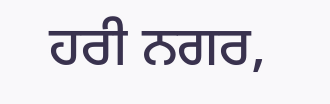ਹਰੀ ਨਗਰ,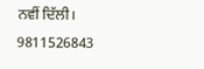ਨਵੀਂ ਦਿੱਲੀ।
9811526843